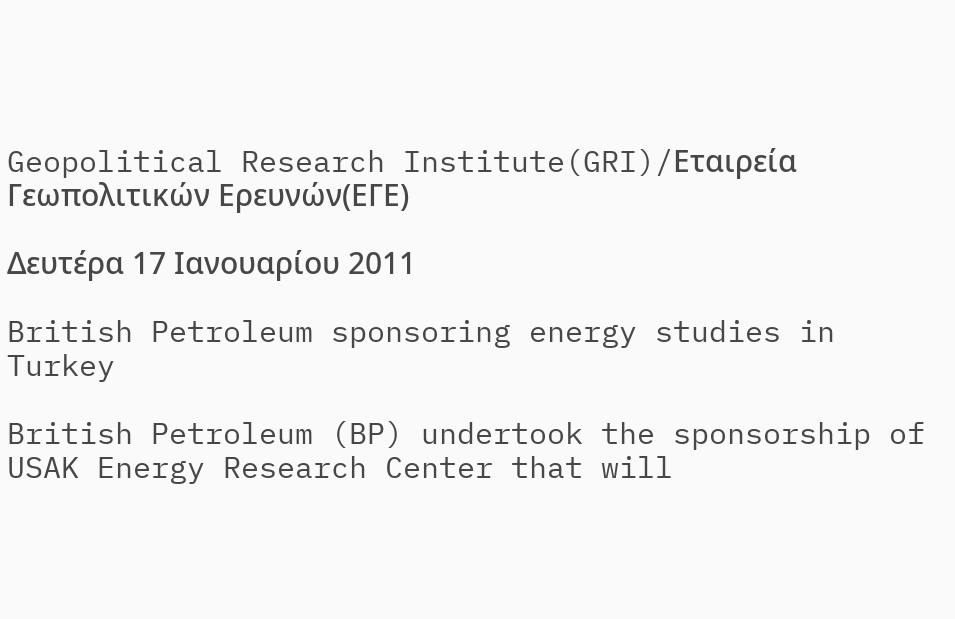Geopolitical Research Institute(GRI)/Εταιρεία Γεωπολιτικών Ερευνών(ΕΓΕ)

Δευτέρα 17 Ιανουαρίου 2011

British Petroleum sponsoring energy studies in Turkey

British Petroleum (BP) undertook the sponsorship of USAK Energy Research Center that will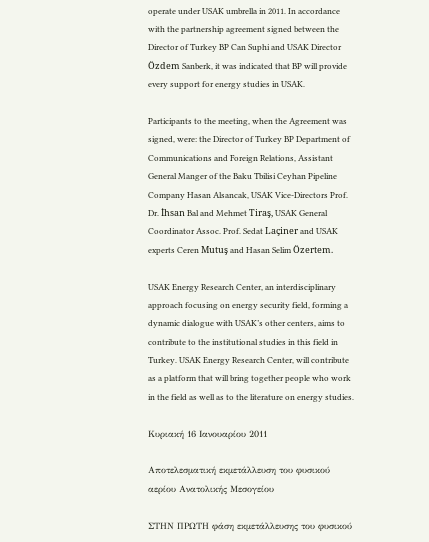operate under USAK umbrella in 2011. In accordance with the partnership agreement signed between the Director of Turkey BP Can Suphi and USAK Director Özdem Sanberk, it was indicated that BP will provide every support for energy studies in USAK.

Participants to the meeting, when the Agreement was signed, were: the Director of Turkey BP Department of Communications and Foreign Relations, Assistant General Manger of the Baku Tbilisi Ceyhan Pipeline Company Hasan Alsancak, USAK Vice-Directors Prof. Dr. İhsan Bal and Mehmet Tiraş, USAK General Coordinator Assoc. Prof. Sedat Laçiner and USAK experts Ceren Mutuş and Hasan Selim Özertem.

USAK Energy Research Center, an interdisciplinary approach focusing on energy security field, forming a dynamic dialogue with USAK’s other centers, aims to contribute to the institutional studies in this field in Turkey. USAK Energy Research Center, will contribute as a platform that will bring together people who work in the field as well as to the literature on energy studies.

Κυριακή 16 Ιανουαρίου 2011

Αποτελεσματική εκμετάλλευση του φυσικού αερίου Ανατολικής Μεσογείου

ΣΤΗΝ ΠΡΩΤΗ φάση εκμετάλλευσης του φυσικού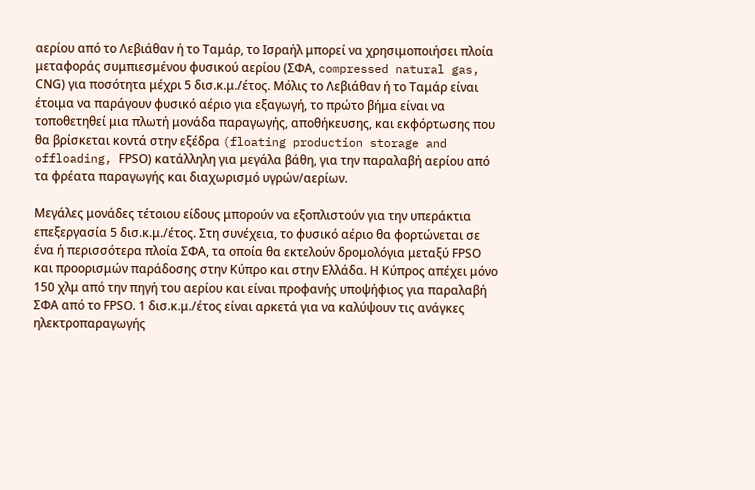αερίου από το Λεβιάθαν ή το Ταμάρ, το Ισραήλ μπορεί να χρησιμοποιήσει πλοία μεταφοράς συμπιεσμένου φυσικού αερίου (ΣΦΑ, compressed natural gas, CΝG) για ποσότητα μέχρι 5 δισ.κ.μ./έτος. Μόλις το Λεβιάθαν ή το Ταμάρ είναι έτοιμα να παράγουν φυσικό αέριο για εξαγωγή, το πρώτο βήμα είναι να τοποθετηθεί μια πλωτή μονάδα παραγωγής, αποθήκευσης, και εκφόρτωσης που θα βρίσκεται κοντά στην εξέδρα (floating production storage and offloading, FΡSΟ) κατάλληλη για μεγάλα βάθη, για την παραλαβή αερίου από τα φρέατα παραγωγής και διαχωρισμό υγρών/αερίων.

Μεγάλες μονάδες τέτοιου είδους μπορούν να εξοπλιστούν για την υπεράκτια επεξεργασία 5 δισ.κ.μ./έτος. Στη συνέχεια, το φυσικό αέριο θα φορτώνεται σε ένα ή περισσότερα πλοία ΣΦΑ, τα οποία θα εκτελούν δρομολόγια μεταξύ FΡSΟ και προορισμών παράδοσης στην Κύπρο και στην Ελλάδα. Η Κύπρος απέχει μόνο 150 χλμ από την πηγή του αερίου και είναι προφανής υποψήφιος για παραλαβή ΣΦΑ από το FΡSΟ. 1 δισ.κ.μ./έτος είναι αρκετά για να καλύψουν τις ανάγκες ηλεκτροπαραγωγής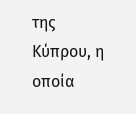της Κύπρου, η οποία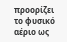προορίζει το φυσικό αέριο ως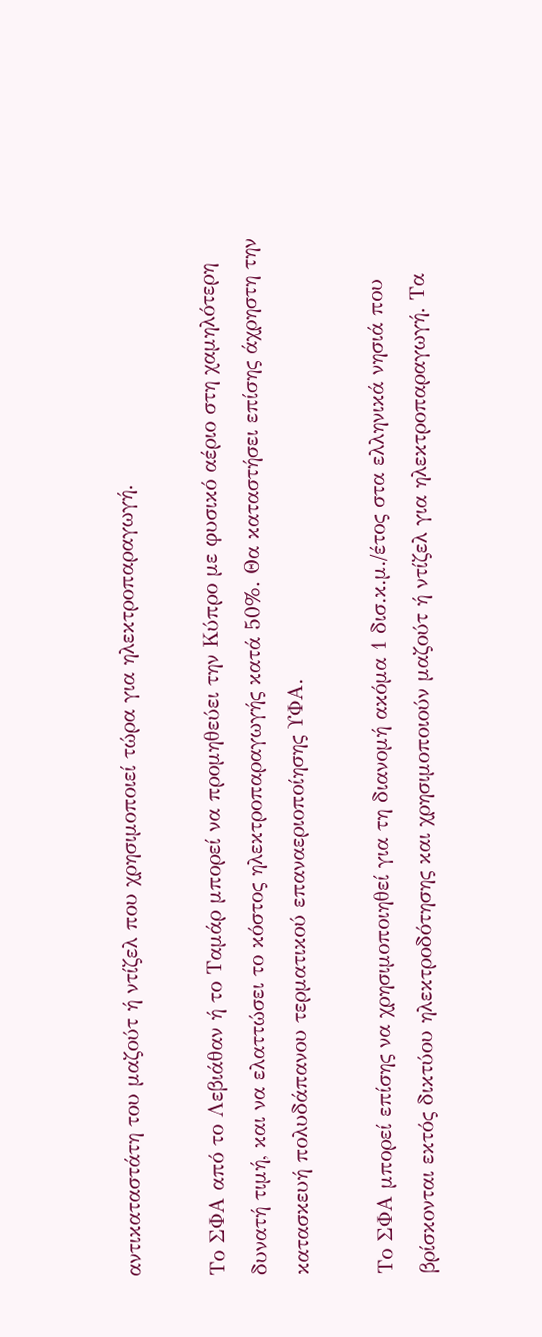αντικαταστάτη του μαζούτ ή ντίζελ που χρησιμοποιεί τώρα για ηλεκτροπαραγωγή.

Το ΣΦΑ από το Λεβιάθαν ή το Ταμάρ μπορεί να προμηθεύει την Κύπρο με φυσικό αέριο στη χαμηλότερη δυνατή τιμή, και να ελαττώσει το κόστος ηλεκτροπαραγωγής κατά 50%. Θα καταστήσει επίσης άχρηστη την κατασκευή πολυδάπανου τερματικού επαναεριοποίησης ΥΦΑ.

Το ΣΦΑ μπορεί επίσης να χρησιμοποιηθεί για τη διανομή ακόμα 1 δισ.κ.μ./έτος στα ελληνικά νησιά που βρίσκονται εκτός δικτύου ηλεκτροδότησης και χρησιμοποιούν μαζούτ ή ντίζελ για ηλεκτροπαραγωγή. Τα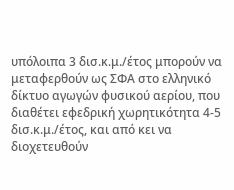υπόλοιπα 3 δισ.κ.μ./έτος μπορούν να μεταφερθούν ως ΣΦΑ στο ελληνικό δίκτυο αγωγών φυσικού αερίου, που διαθέτει εφεδρική χωρητικότητα 4-5 δισ.κ.μ./έτος, και από κει να διοχετευθούν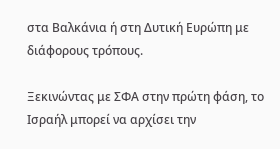στα Βαλκάνια ή στη Δυτική Ευρώπη με διάφορους τρόπους.

Ξεκινώντας με ΣΦΑ στην πρώτη φάση, το Ισραήλ μπορεί να αρχίσει την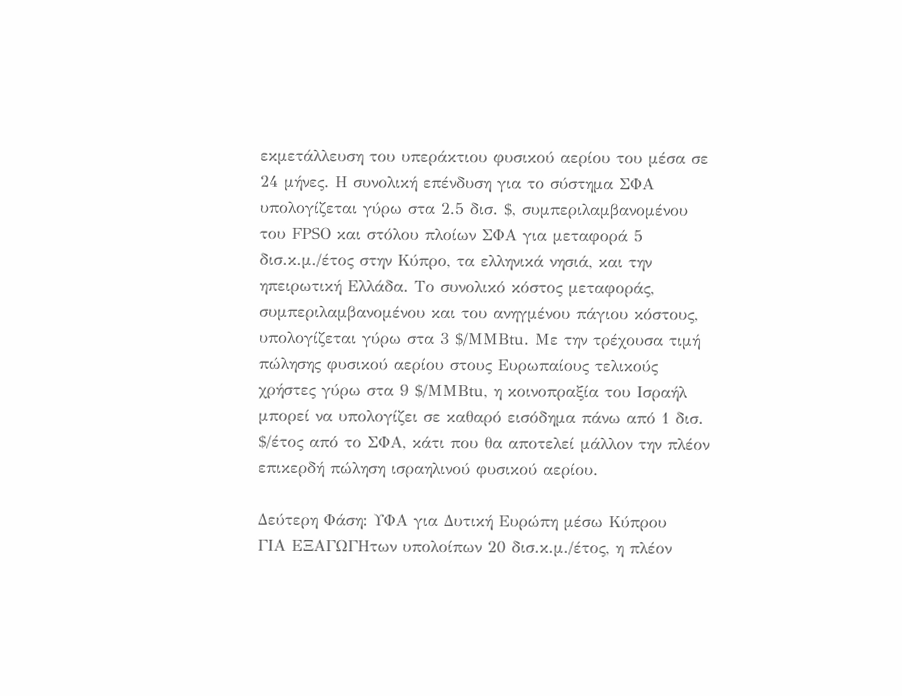εκμετάλλευση του υπεράκτιου φυσικού αερίου του μέσα σε 24 μήνες. Η συνολική επένδυση για το σύστημα ΣΦΑ υπολογίζεται γύρω στα 2.5 δισ. $, συμπεριλαμβανομένου του FΡSΟ και στόλου πλοίων ΣΦΑ για μεταφορά 5 δισ.κ.μ./έτος στην Κύπρο, τα ελληνικά νησιά, και την ηπειρωτική Ελλάδα. Το συνολικό κόστος μεταφοράς, συμπεριλαμβανομένου και του ανηγμένου πάγιου κόστους, υπολογίζεται γύρω στα 3 $/ΜΜΒtu. Με την τρέχουσα τιμή πώλησης φυσικού αερίου στους Ευρωπαίους τελικούς χρήστες γύρω στα 9 $/ΜΜΒtu, η κοινοπραξία του Ισραήλ μπορεί να υπολογίζει σε καθαρό εισόδημα πάνω από 1 δισ. $/έτος από το ΣΦΑ, κάτι που θα αποτελεί μάλλον την πλέον επικερδή πώληση ισραηλινού φυσικού αερίου.

Δεύτερη Φάση: ΥΦΑ για Δυτική Ευρώπη μέσω Κύπρου
ΓΙΑ ΕΞΑΓΩΓΗτων υπολοίπων 20 δισ.κ.μ./έτος, η πλέον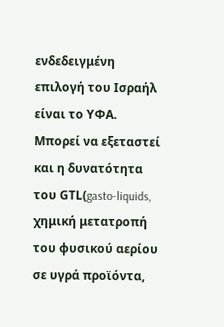ενδεδειγμένη επιλογή του Ισραήλ είναι το ΥΦΑ. Μπορεί να εξεταστεί και η δυνατότητα του GΤL(gasto-liquids, χημική μετατροπή του φυσικού αερίου σε υγρά προϊόντα,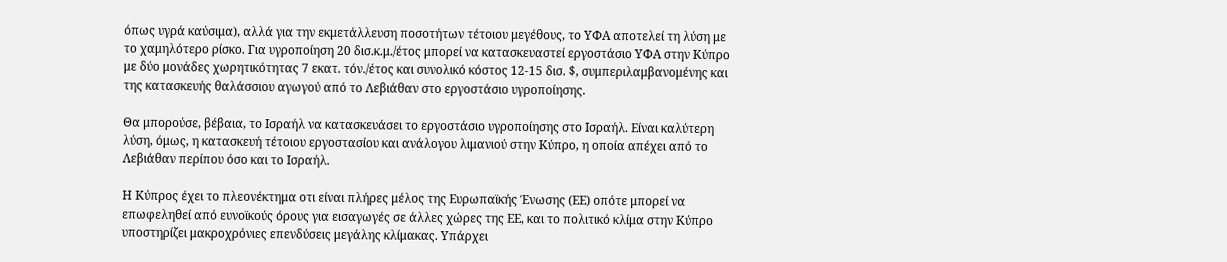όπως υγρά καύσιμα), αλλά για την εκμετάλλευση ποσοτήτων τέτοιου μεγέθους, το ΥΦΑ αποτελεί τη λύση με το χαμηλότερο ρίσκο. Για υγροποίηση 20 δισ.κ.μ./έτος μπορεί να κατασκευαστεί εργοστάσιο ΥΦΑ στην Κύπρο με δύο μονάδες χωρητικότητας 7 εκατ. τόν./έτος και συνολικό κόστος 12-15 δισ. $, συμπεριλαμβανομένης και της κατασκευής θαλάσσιου αγωγού από το Λεβιάθαν στο εργοστάσιο υγροποίησης.

Θα μπορούσε, βέβαια, το Ισραήλ να κατασκευάσει το εργοστάσιο υγροποίησης στο Ισραήλ. Είναι καλύτερη λύση, όμως, η κατασκευή τέτοιου εργοστασίου και ανάλογου λιμανιού στην Κύπρο, η οποία απέχει από το Λεβιάθαν περίπου όσο και το Ισραήλ.

Η Κύπρος έχει το πλεονέκτημα οτι είναι πλήρες μέλος της Ευρωπαϊκής Ένωσης (ΕΕ) οπότε μπορεί να επωφεληθεί από ευνοϊκούς όρους για εισαγωγές σε άλλες χώρες της ΕΕ, και το πολιτικό κλίμα στην Κύπρο υποστηρίζει μακροχρόνιες επενδύσεις μεγάλης κλίμακας. Υπάρχει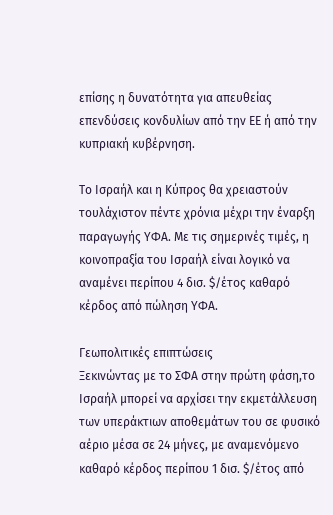επίσης η δυνατότητα για απευθείας επενδύσεις κονδυλίων από την ΕΕ ή από την κυπριακή κυβέρνηση.

Το Ισραήλ και η Κύπρος θα χρειαστούν τουλάχιστον πέντε χρόνια μέχρι την έναρξη παραγωγής ΥΦΑ. Με τις σημερινές τιμές, η κοινοπραξία του Ισραήλ είναι λογικό να αναμένει περίπου 4 δισ. $/έτος καθαρό κέρδος από πώληση ΥΦΑ.

Γεωπολιτικές επιπτώσεις
Ξεκινώντας με το ΣΦΑ στην πρώτη φάση,το Ισραήλ μπορεί να αρχίσει την εκμετάλλευση των υπεράκτιων αποθεμάτων του σε φυσικό αέριο μέσα σε 24 μήνες, με αναμενόμενο καθαρό κέρδος περίπου 1 δισ. $/έτος από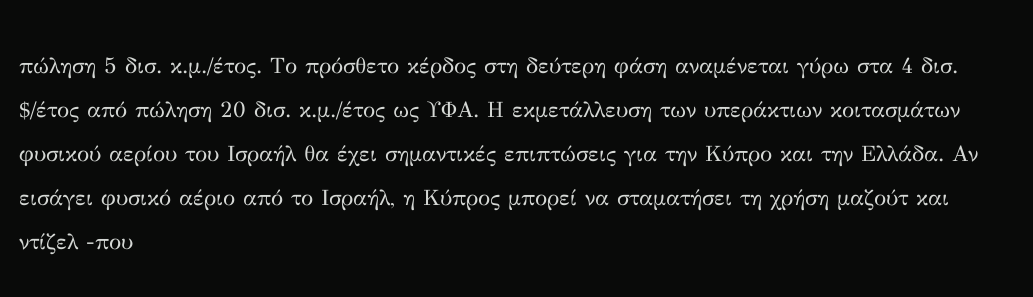πώληση 5 δισ. κ.μ./έτος. Το πρόσθετο κέρδος στη δεύτερη φάση αναμένεται γύρω στα 4 δισ. $/έτος από πώληση 20 δισ. κ.μ./έτος ως ΥΦΑ. Η εκμετάλλευση των υπεράκτιων κοιτασμάτων φυσικού αερίου του Ισραήλ θα έχει σημαντικές επιπτώσεις για την Κύπρο και την Ελλάδα. Αν εισάγει φυσικό αέριο από το Ισραήλ, η Κύπρος μπορεί να σταματήσει τη χρήση μαζούτ και ντίζελ -που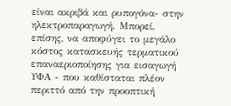είναι ακριβά και ρυπογόνα- στην ηλεκτροπαραγωγή. Μπορεί, επίσης, να αποφύγει το μεγάλο κόστος κατασκευής τερματικού επαναεριοποίησης για εισαγωγή ΥΦΑ - που καθίσταται πλέον περιττό από την προοπτική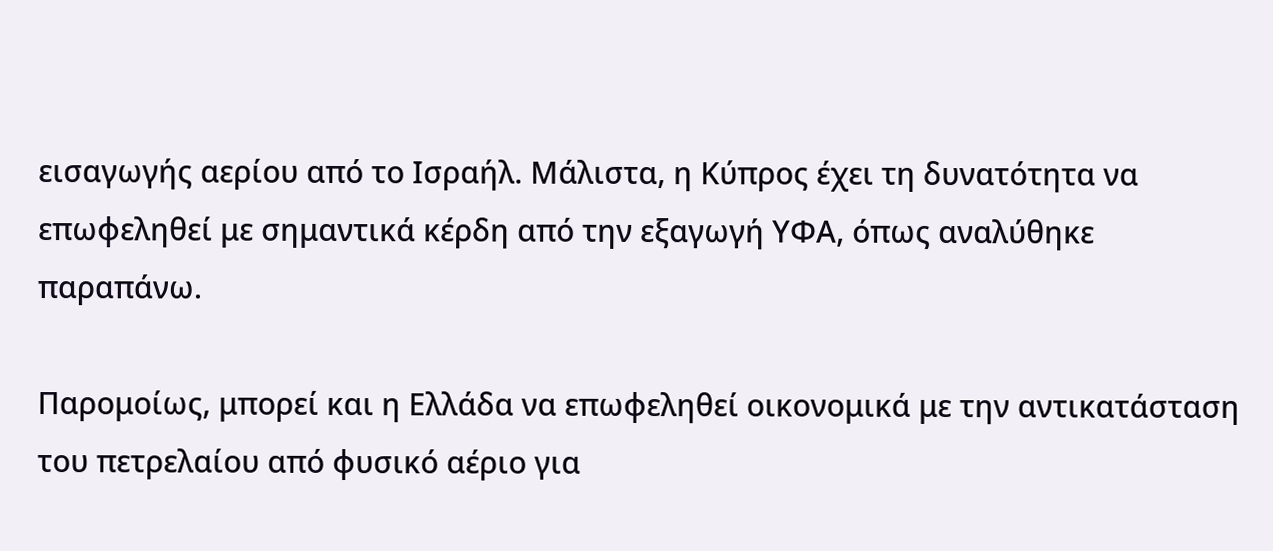εισαγωγής αερίου από το Ισραήλ. Μάλιστα, η Κύπρος έχει τη δυνατότητα να επωφεληθεί με σημαντικά κέρδη από την εξαγωγή ΥΦΑ, όπως αναλύθηκε παραπάνω.

Παρομοίως, μπορεί και η Ελλάδα να επωφεληθεί οικονομικά με την αντικατάσταση του πετρελαίου από φυσικό αέριο για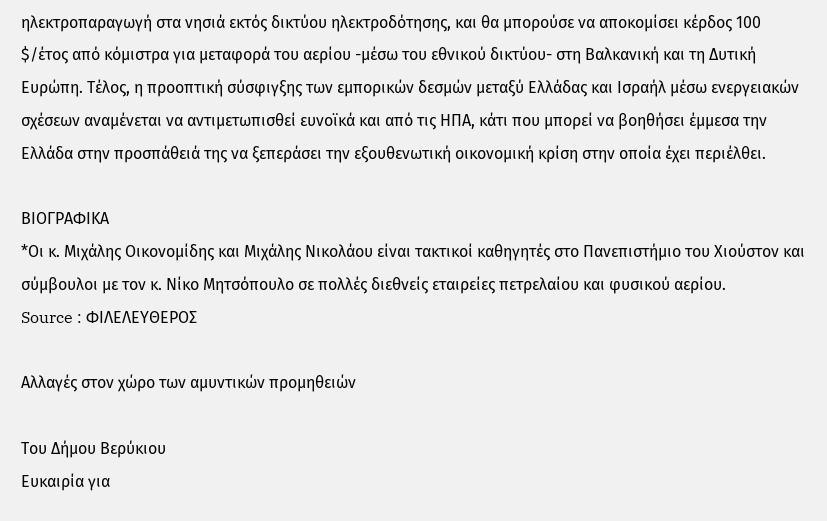ηλεκτροπαραγωγή στα νησιά εκτός δικτύου ηλεκτροδότησης, και θα μπορούσε να αποκομίσει κέρδος 100 $/έτος από κόμιστρα για μεταφορά του αερίου -μέσω του εθνικού δικτύου- στη Βαλκανική και τη Δυτική Ευρώπη. Τέλος, η προοπτική σύσφιγξης των εμπορικών δεσμών μεταξύ Ελλάδας και Ισραήλ μέσω ενεργειακών σχέσεων αναμένεται να αντιμετωπισθεί ευνοϊκά και από τις ΗΠΑ, κάτι που μπορεί να βοηθήσει έμμεσα την Ελλάδα στην προσπάθειά της να ξεπεράσει την εξουθενωτική οικονομική κρίση στην οποία έχει περιέλθει.

ΒΙΟΓΡΑΦΙΚΑ
*Οι κ. Μιχάλης Οικονομίδης και Μιχάλης Νικολάου είναι τακτικοί καθηγητές στο Πανεπιστήμιο του Χιούστον και σύμβουλοι με τον κ. Νίκο Μητσόπουλο σε πολλές διεθνείς εταιρείες πετρελαίου και φυσικού αερίου.
Source : ΦΙΛΕΛΕΥΘΕΡΟΣ

Αλλαγές στον χώρο των αμυντικών προμηθειών

Του Δήμου Βερύκιου
Ευκαιρία για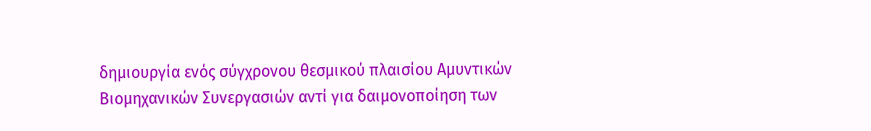δημιουργία ενός σύγχρονου θεσμικού πλαισίου Αμυντικών Βιομηχανικών Συνεργασιών αντί για δαιμονοποίηση των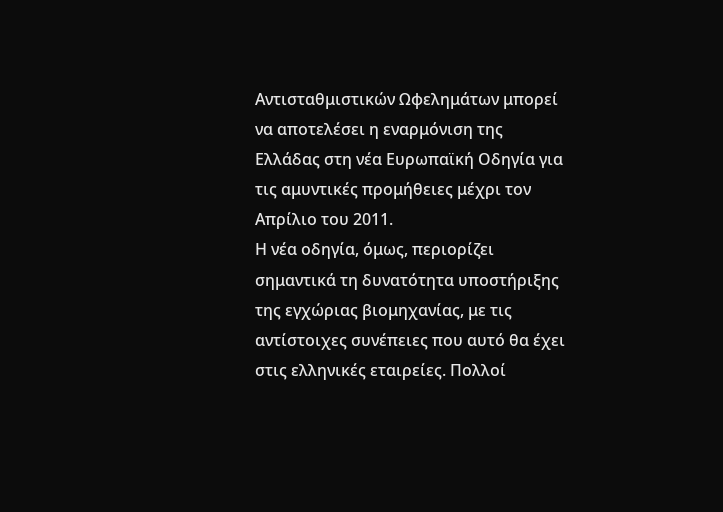Αντισταθμιστικών Ωφελημάτων μπορεί να αποτελέσει η εναρμόνιση της Ελλάδας στη νέα Ευρωπαϊκή Οδηγία για τις αμυντικές προμήθειες μέχρι τον Απρίλιο του 2011.
Η νέα οδηγία, όμως, περιορίζει σημαντικά τη δυνατότητα υποστήριξης της εγχώριας βιομηχανίας, με τις αντίστοιχες συνέπειες που αυτό θα έχει στις ελληνικές εταιρείες. Πολλοί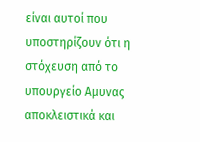είναι αυτοί που υποστηρίζουν ότι η στόχευση από το υπουργείο Αμυνας αποκλειστικά και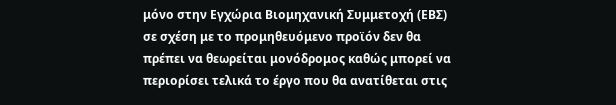μόνο στην Εγχώρια Βιομηχανική Συμμετοχή (ΕΒΣ) σε σχέση με το προμηθευόμενο προϊόν δεν θα πρέπει να θεωρείται μονόδρομος καθώς μπορεί να περιορίσει τελικά το έργο που θα ανατίθεται στις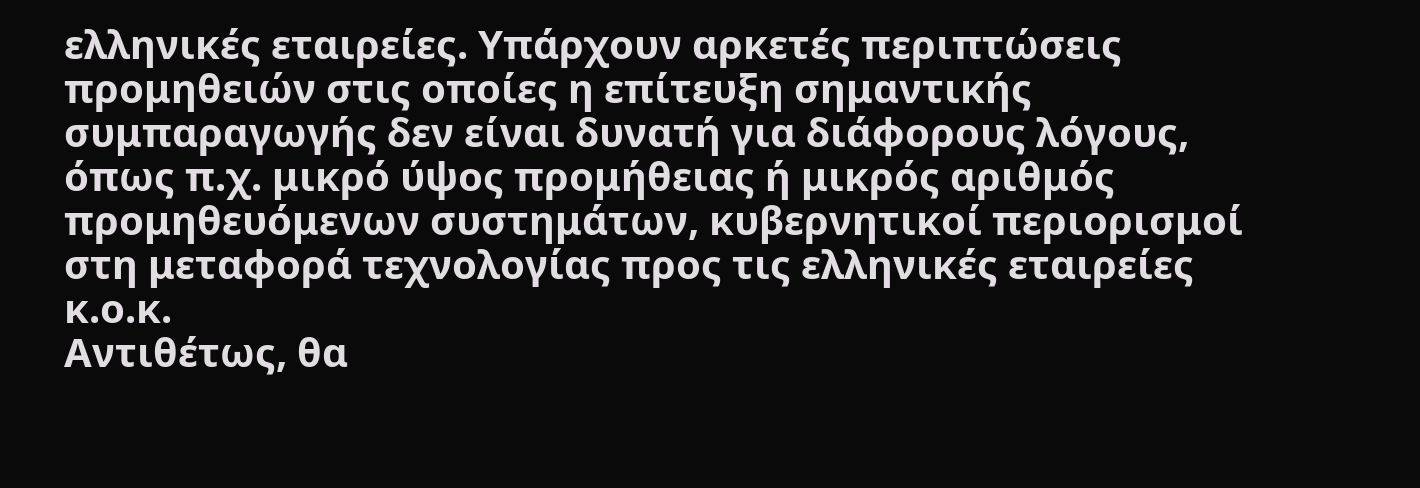ελληνικές εταιρείες. Υπάρχουν αρκετές περιπτώσεις προμηθειών στις οποίες η επίτευξη σημαντικής συμπαραγωγής δεν είναι δυνατή για διάφορους λόγους, όπως π.χ. μικρό ύψος προμήθειας ή μικρός αριθμός προμηθευόμενων συστημάτων, κυβερνητικοί περιορισμοί στη μεταφορά τεχνολογίας προς τις ελληνικές εταιρείες κ.ο.κ.
Αντιθέτως, θα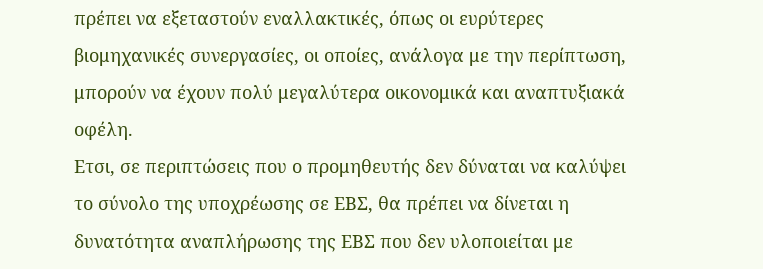πρέπει να εξεταστούν εναλλακτικές, όπως οι ευρύτερες βιομηχανικές συνεργασίες, οι οποίες, ανάλογα με την περίπτωση, μπορούν να έχουν πολύ μεγαλύτερα οικονομικά και αναπτυξιακά οφέλη.
Ετσι, σε περιπτώσεις που ο προμηθευτής δεν δύναται να καλύψει το σύνολο της υποχρέωσης σε ΕΒΣ, θα πρέπει να δίνεται η δυνατότητα αναπλήρωσης της ΕΒΣ που δεν υλοποιείται με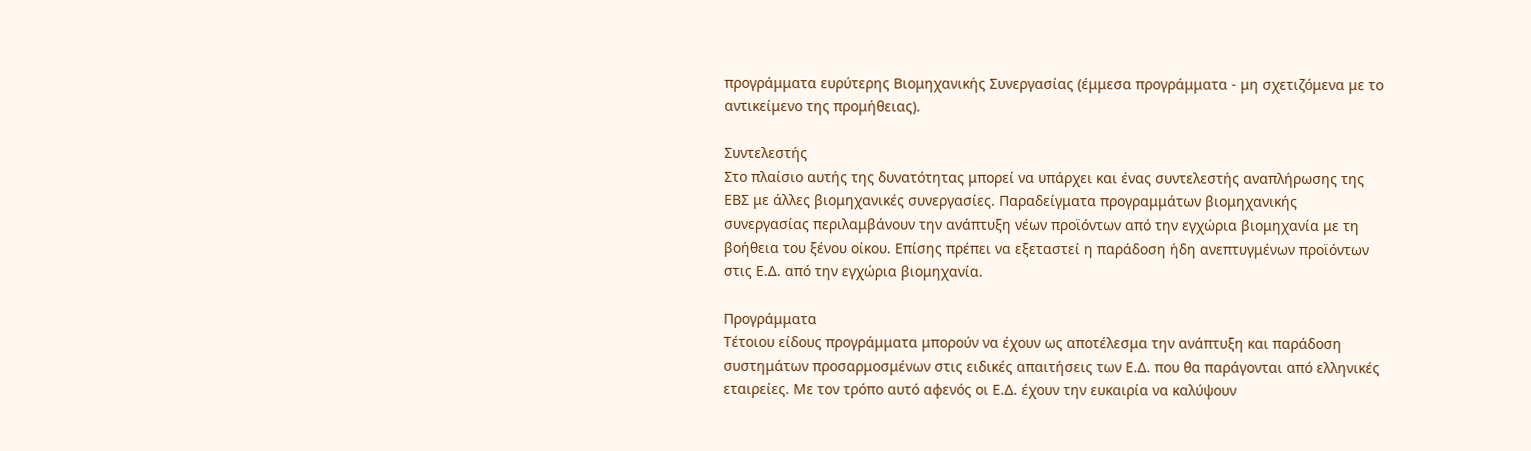προγράμματα ευρύτερης Βιομηχανικής Συνεργασίας (έμμεσα προγράμματα - μη σχετιζόμενα με το αντικείμενο της προμήθειας).

Συντελεστής
Στο πλαίσιο αυτής της δυνατότητας μπορεί να υπάρχει και ένας συντελεστής αναπλήρωσης της ΕΒΣ με άλλες βιομηχανικές συνεργασίες. Παραδείγματα προγραμμάτων βιομηχανικής συνεργασίας περιλαμβάνουν την ανάπτυξη νέων προϊόντων από την εγχώρια βιομηχανία με τη βοήθεια του ξένου οίκου. Επίσης πρέπει να εξεταστεί η παράδοση ήδη ανεπτυγμένων προϊόντων στις Ε.Δ. από την εγχώρια βιομηχανία.

Προγράμματα
Τέτοιου είδους προγράμματα μπορούν να έχουν ως αποτέλεσμα την ανάπτυξη και παράδοση συστημάτων προσαρμοσμένων στις ειδικές απαιτήσεις των Ε.Δ. που θα παράγονται από ελληνικές εταιρείες. Με τον τρόπο αυτό αφενός οι Ε.Δ. έχουν την ευκαιρία να καλύψουν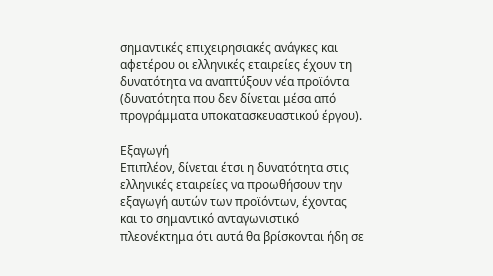σημαντικές επιχειρησιακές ανάγκες και αφετέρου οι ελληνικές εταιρείες έχουν τη δυνατότητα να αναπτύξουν νέα προϊόντα (δυνατότητα που δεν δίνεται μέσα από προγράμματα υποκατασκευαστικού έργου).

Εξαγωγή
Επιπλέον, δίνεται έτσι η δυνατότητα στις ελληνικές εταιρείες να προωθήσουν την εξαγωγή αυτών των προϊόντων, έχοντας και το σημαντικό ανταγωνιστικό πλεονέκτημα ότι αυτά θα βρίσκονται ήδη σε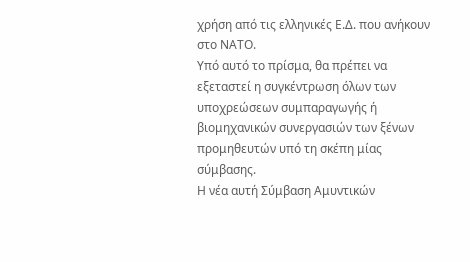χρήση από τις ελληνικές Ε.Δ. που ανήκουν στο ΝΑΤΟ.
Υπό αυτό το πρίσμα, θα πρέπει να εξεταστεί η συγκέντρωση όλων των υποχρεώσεων συμπαραγωγής ή βιομηχανικών συνεργασιών των ξένων προμηθευτών υπό τη σκέπη μίας σύμβασης.
Η νέα αυτή Σύμβαση Αμυντικών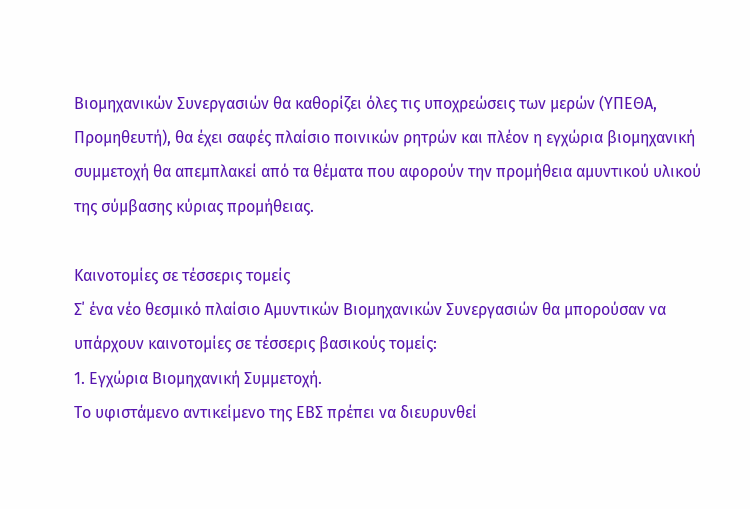Βιομηχανικών Συνεργασιών θα καθορίζει όλες τις υποχρεώσεις των μερών (ΥΠΕΘΑ, Προμηθευτή), θα έχει σαφές πλαίσιο ποινικών ρητρών και πλέον η εγχώρια βιομηχανική συμμετοχή θα απεμπλακεί από τα θέματα που αφορούν την προμήθεια αμυντικού υλικού της σύμβασης κύριας προμήθειας.

Καινοτομίες σε τέσσερις τομείς
Σ΄ ένα νέο θεσμικό πλαίσιο Αμυντικών Βιομηχανικών Συνεργασιών θα μπορούσαν να υπάρχουν καινοτομίες σε τέσσερις βασικούς τομείς:
1. Εγχώρια Βιομηχανική Συμμετοχή.
Το υφιστάμενο αντικείμενο της ΕΒΣ πρέπει να διευρυνθεί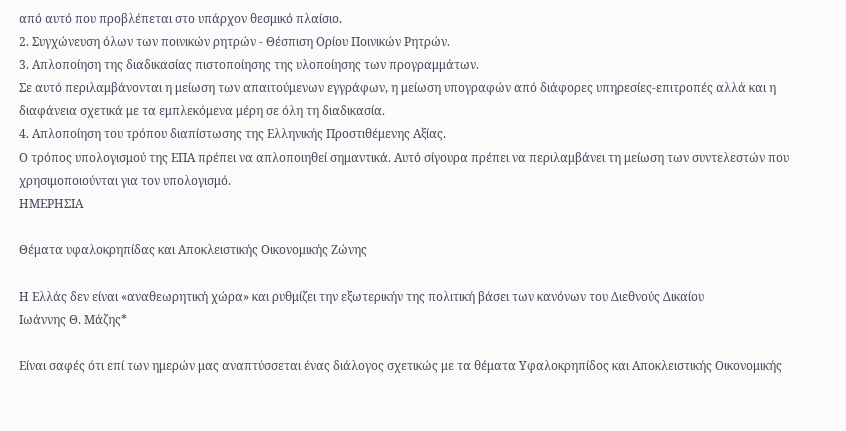από αυτό που προβλέπεται στο υπάρχον θεσμικό πλαίσιο.
2. Συγχώνευση όλων των ποινικών ρητρών - Θέσπιση Ορίου Ποινικών Ρητρών.
3. Απλοποίηση της διαδικασίας πιστοποίησης της υλοποίησης των προγραμμάτων.
Σε αυτό περιλαμβάνονται η μείωση των απαιτούμενων εγγράφων, η μείωση υπογραφών από διάφορες υπηρεσίες-επιτροπές αλλά και η διαφάνεια σχετικά με τα εμπλεκόμενα μέρη σε όλη τη διαδικασία.
4. Απλοποίηση του τρόπου διαπίστωσης της Ελληνικής Προστιθέμενης Αξίας.
Ο τρόπος υπολογισμού της ΕΠΑ πρέπει να απλοποιηθεί σημαντικά. Αυτό σίγουρα πρέπει να περιλαμβάνει τη μείωση των συντελεστών που χρησιμοποιούνται για τον υπολογισμό.
ΗΜΕΡΗΣΙΑ

Θέματα υφαλοκρηπίδας και Αποκλειστικής Οικονομικής Ζώνης

Η Ελλάς δεν είναι «αναθεωρητική χώρα» και ρυθμίζει την εξωτερικήν της πολιτική βάσει των κανόνων του Διεθνούς Δικαίου
Ιωάννης Θ. Μάζης*

Είναι σαφές ότι επί των ημερών μας αναπτύσσεται ένας διάλογος σχετικώς με τα θέματα Υφαλοκρηπίδος και Αποκλειστικής Οικονομικής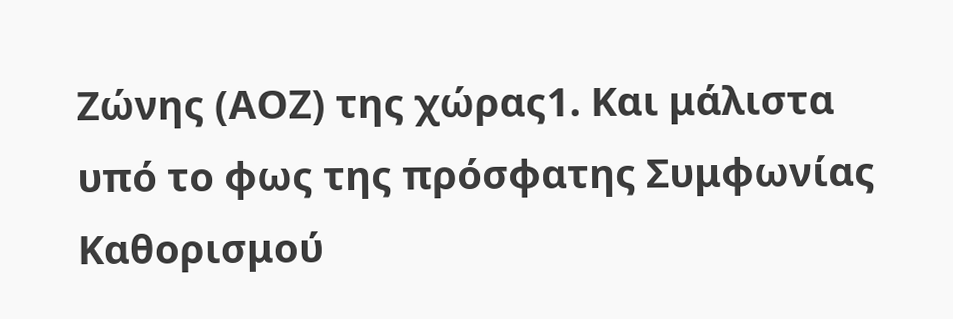Ζώνης (ΑΟΖ) της χώρας1. Και μάλιστα υπό το φως της πρόσφατης Συμφωνίας Καθορισμού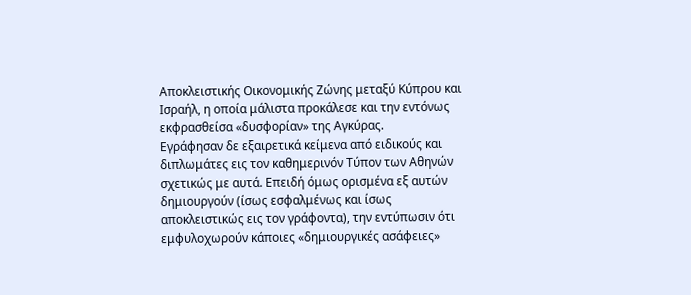Αποκλειστικής Οικονομικής Ζώνης μεταξύ Κύπρου και Ισραήλ, η οποία μάλιστα προκάλεσε και την εντόνως εκφρασθείσα «δυσφορίαν» της Αγκύρας.
Εγράφησαν δε εξαιρετικά κείμενα από ειδικούς και διπλωμάτες εις τον καθημερινόν Τύπον των Αθηνών σχετικώς με αυτά. Επειδή όμως ορισμένα εξ αυτών δημιουργούν (ίσως εσφαλμένως και ίσως αποκλειστικώς εις τον γράφοντα), την εντύπωσιν ότι εμφυλοχωρούν κάποιες «δημιουργικές ασάφειες»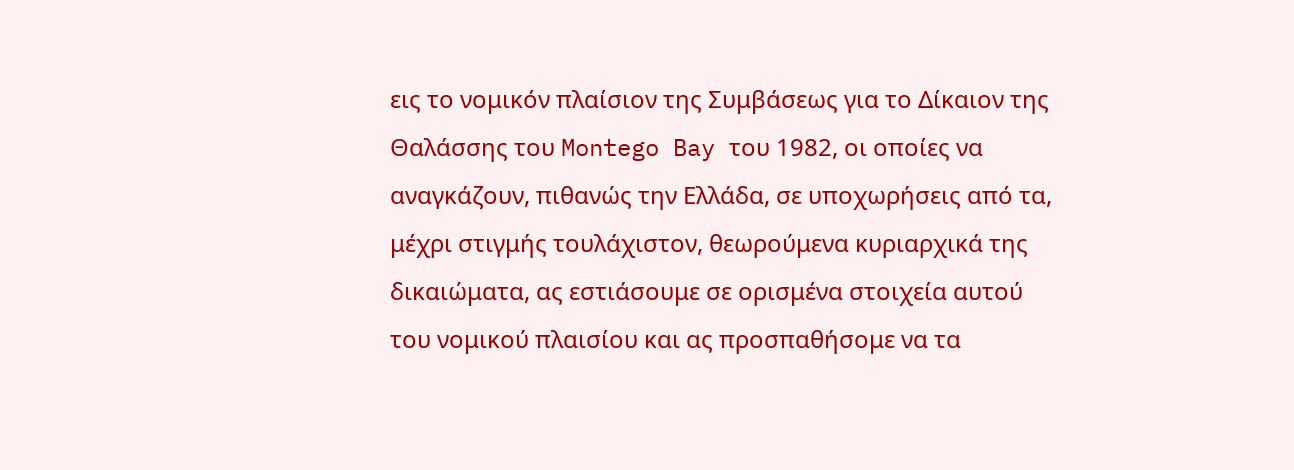εις το νομικόν πλαίσιον της Συμβάσεως για το Δίκαιον της Θαλάσσης του Montego Bay του 1982, οι οποίες να αναγκάζουν, πιθανώς την Ελλάδα, σε υποχωρήσεις από τα, μέχρι στιγμής τουλάχιστον, θεωρούμενα κυριαρχικά της δικαιώματα, ας εστιάσουμε σε ορισμένα στοιχεία αυτού του νομικού πλαισίου και ας προσπαθήσομε να τα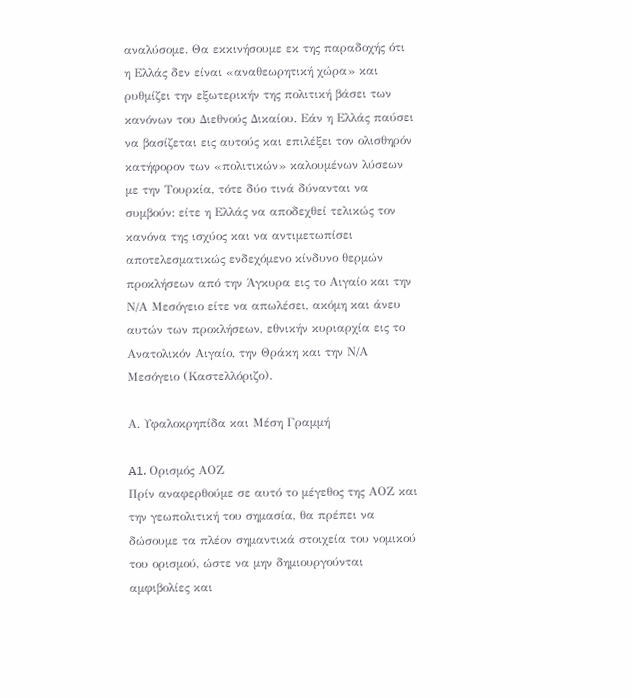αναλύσομε. Θα εκκινήσουμε εκ της παραδοχής ότι η Ελλάς δεν είναι «αναθεωρητική χώρα» και ρυθμίζει την εξωτερικήν της πολιτική βάσει των κανόνων του Διεθνούς Δικαίου. Εάν η Ελλάς παύσει να βασίζεται εις αυτούς και επιλέξει τον ολισθηρόν κατήφορον των «πολιτικών» καλουμένων λύσεων με την Τουρκία, τότε δύο τινά δύνανται να συμβούν: είτε η Ελλάς να αποδεχθεί τελικώς τον κανόνα της ισχύος και να αντιμετωπίσει αποτελεσματικώς ενδεχόμενο κίνδυνο θερμών προκλήσεων από την Άγκυρα εις το Αιγαίο και την Ν/Α Μεσόγειο είτε να απωλέσει, ακόμη και άνευ αυτών των προκλήσεων, εθνικήν κυριαρχία εις το Ανατολικόν Αιγαίο, την Θράκη και την Ν/Α Μεσόγειο (Καστελλόριζο).

Α. Υφαλοκρηπίδα και Μέση Γραμμή

A1. Ορισμός ΑΟΖ
Πρίν αναφερθούμε σε αυτό το μέγεθος της ΑΟΖ και την γεωπολιτική του σημασία, θα πρέπει να δώσουμε τα πλέον σημαντικά στοιχεία του νομικού του ορισμού, ώστε να μην δημιουργούνται αμφιβολίες και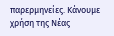παρερμηνείες. Κάνουμε χρήση της Νέας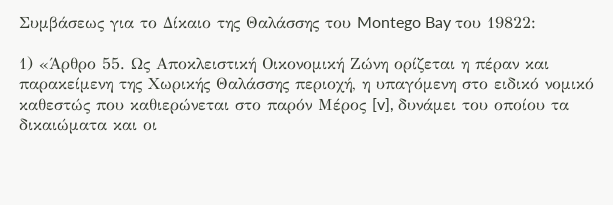Συμβάσεως για το Δίκαιο της Θαλάσσης του Montego Bay του 19822:

1) «Άρθρο 55. Ως Αποκλειστική Οικονομική Ζώνη ορίζεται η πέραν και παρακείμενη της Χωρικής Θαλάσσης περιοχή, η υπαγόμενη στο ειδικό νομικό καθεστώς που καθιερώνεται στο παρόν Μέρος [v], δυνάμει του οποίου τα δικαιώματα και οι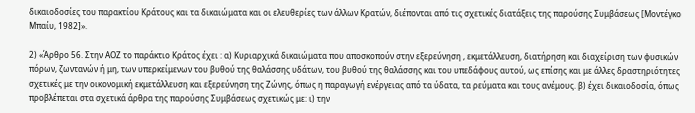δικαιοδοσίες του παρακτίου Κράτους και τα δικαιώματα και οι ελευθερίες των άλλων Κρατών, διέπονται από τις σχετικές διατάξεις της παρούσης Συμβάσεως [Μοντέγκο Μπαίυ, 1982]».

2) «Άρθρο 56. Στην ΑΟΖ το παράκτιο Κράτος έχει : α) Κυριαρχικά δικαιώματα που αποσκοπούν στην εξερεύνηση , εκμετάλλευση, διατήρηση και διαχείριση των φυσικών πόρων, ζωντανών ή μη, των υπερκείμενων του βυθού της θαλάσσης υδάτων, του βυθού της θαλάσσης και του υπεδάφους αυτού, ως επίσης και με άλλες δραστηριότητες σχετικές με την οικονομική εκμετάλλευση και εξερεύνηση της Ζώνης, όπως η παραγωγή ενέργειας από τα ύδατα, τα ρεύματα και τους ανέμους. β) έχει δικαιοδοσία, όπως προβλέπεται στα σχετικά άρθρα της παρούσης Συμβάσεως σχετικώς με: ι) την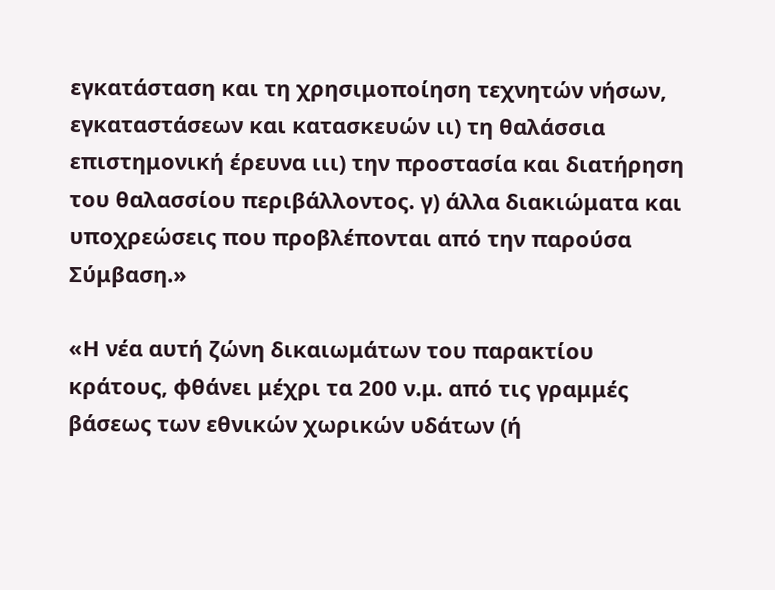εγκατάσταση και τη χρησιμοποίηση τεχνητών νήσων, εγκαταστάσεων και κατασκευών ιι) τη θαλάσσια επιστημονική έρευνα ιιι) την προστασία και διατήρηση του θαλασσίου περιβάλλοντος. γ) άλλα διακιώματα και υποχρεώσεις που προβλέπονται από την παρούσα Σύμβαση.»

«Η νέα αυτή ζώνη δικαιωμάτων του παρακτίου κράτους, φθάνει μέχρι τα 200 ν.μ. από τις γραμμές βάσεως των εθνικών χωρικών υδάτων (ή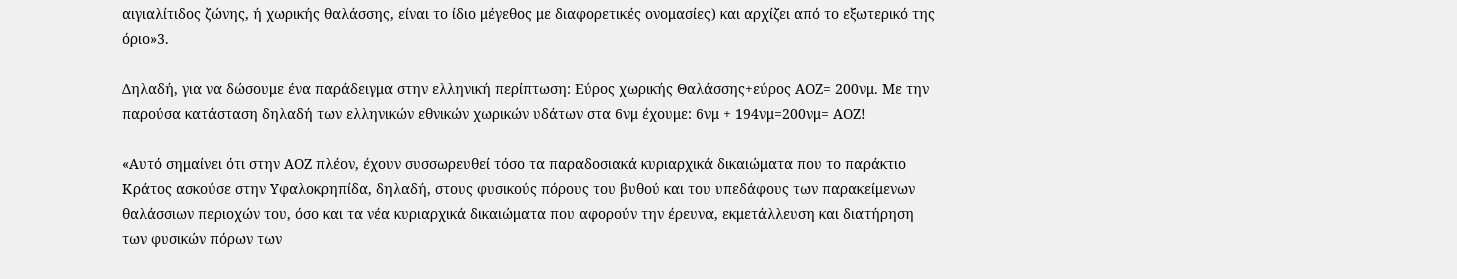αιγιαλίτιδος ζώνης, ή χωρικής θαλάσσης, είναι το ίδιο μέγεθος με διαφορετικές ονομασίες) και αρχίζει από το εξωτερικό της όριο»3.

Δηλαδή, για να δώσουμε ένα παράδειγμα στην ελληνική περίπτωση: Εύρος χωρικής Θαλάσσης+εύρος ΑΟΖ= 200νμ. Με την παρούσα κατάσταση δηλαδή των ελληνικών εθνικών χωρικών υδάτων στα 6νμ έχουμε: 6νμ + 194νμ=200νμ= ΑΟΖ!

«Αυτό σημαίνει ότι στην ΑΟΖ πλέον, έχουν συσσωρευθεί τόσο τα παραδοσιακά κυριαρχικά δικαιώματα που το παράκτιο Κράτος ασκούσε στην Υφαλοκρηπίδα, δηλαδή, στους φυσικούς πόρους του βυθού και του υπεδάφους των παρακείμενων θαλάσσιων περιοχών του, όσο και τα νέα κυριαρχικά δικαιώματα που αφορούν την έρευνα, εκμετάλλευση και διατήρηση των φυσικών πόρων των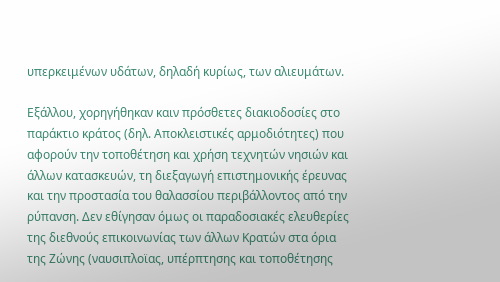υπερκειμένων υδάτων, δηλαδή κυρίως, των αλιευμάτων.

Εξάλλου, χορηγήθηκαν καιν πρόσθετες διακιοδοσίες στο παράκτιο κράτος (δηλ. Αποκλειστικές αρμοδιότητες) που αφορούν την τοποθέτηση και χρήση τεχνητών νησιών και άλλων κατασκευών, τη διεξαγωγή επιστημονικής έρευνας και την προστασία του θαλασσίου περιβάλλοντος από την ρύπανση. Δεν εθίγησαν όμως οι παραδοσιακές ελευθερίες της διεθνούς επικοινωνίας των άλλων Κρατών στα όρια της Ζώνης (ναυσιπλοϊας, υπέρπτησης και τοποθέτησης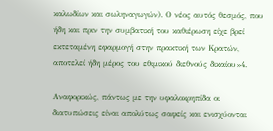καλωδίων και σωληναγωγών). Ο νέος αυτός θεσμός, που ήδη και πριν την συμβατική του καθιέρωση είχε βρεί εκτεταμένη εφαρμογή στην πρακτική των Κρατών, αποτελεί ήδη μέρος του εθιμικού διεθνούς δικαίου»4.

Αναφορικώς, πάντως με την υφαλοκρηπίδα οι διατυπώσεις είναι απολύτως σαφείς και ενισχύονται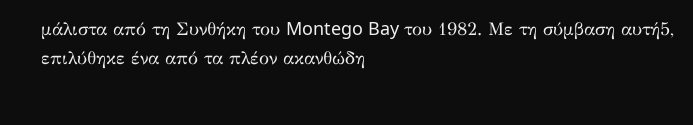μάλιστα από τη Συνθήκη του Montego Bay του 1982. Με τη σύμβαση αυτή5, επιλύθηκε ένα από τα πλέον ακανθώδη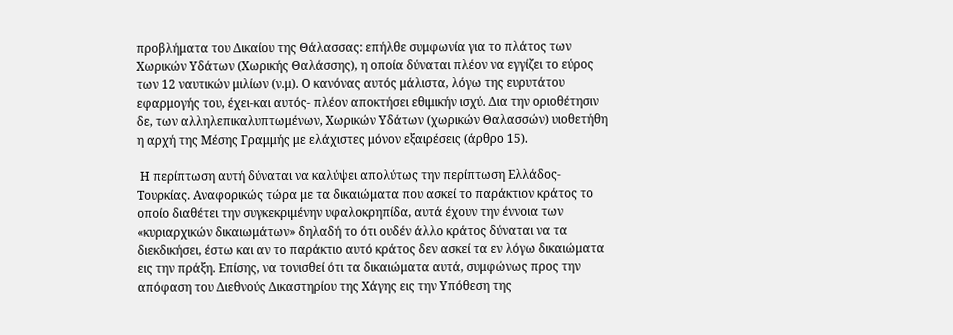προβλήματα του Δικαίου της Θάλασσας: επήλθε συμφωνία για το πλάτος των Χωρικών Υδάτων (Χωρικής Θαλάσσης), η οποία δύναται πλέον να εγγίζει το εύρος των 12 ναυτικών μιλίων (ν.μ). Ο κανόνας αυτός μάλιστα, λόγω της ευρυτάτου εφαρμογής του, έχει-και αυτός- πλέον αποκτήσει εθιμικήν ισχύ. Δια την οριοθέτησιν δε, των αλληλεπικαλυπτωμένων, Χωρικών Υδάτων (χωρικών Θαλασσών) υιοθετήθη η αρχή της Μέσης Γραμμής με ελάχιστες μόνον εξαιρέσεις (άρθρο 15).

 Η περίπτωση αυτή δύναται να καλύψει απολύτως την περίπτωση Ελλάδος-Τουρκίας. Αναφορικώς τώρα με τα δικαιώματα που ασκεί το παράκτιον κράτος το οποίο διαθέτει την συγκεκριμένην υφαλοκρηπίδα, αυτά έχουν την έννοια των «κυριαρχικών δικαιωμάτων» δηλαδή το ότι ουδέν άλλο κράτος δύναται να τα διεκδικήσει, έστω και αν το παράκτιο αυτό κράτος δεν ασκεί τα εν λόγω δικαιώματα εις την πράξη. Επίσης, να τονισθεί ότι τα δικαιώματα αυτά, συμφώνως προς την απόφαση του Διεθνούς Δικαστηρίου της Χάγης εις την Υπόθεση της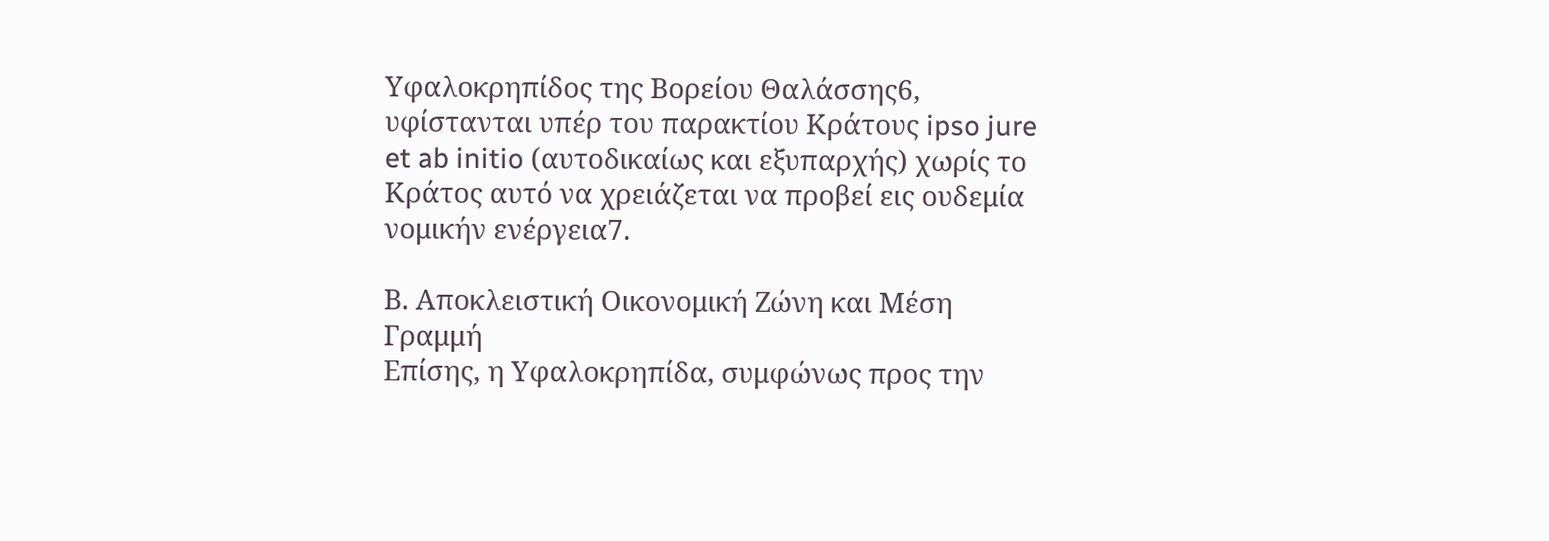Υφαλοκρηπίδος της Βορείου Θαλάσσης6, υφίστανται υπέρ του παρακτίου Κράτους ipso jure et ab initio (αυτοδικαίως και εξυπαρχής) χωρίς το Κράτος αυτό να χρειάζεται να προβεί εις ουδεμία νομικήν ενέργεια7.

Β. Αποκλειστική Οικονομική Ζώνη και Μέση Γραμμή
Επίσης, η Υφαλοκρηπίδα, συμφώνως προς την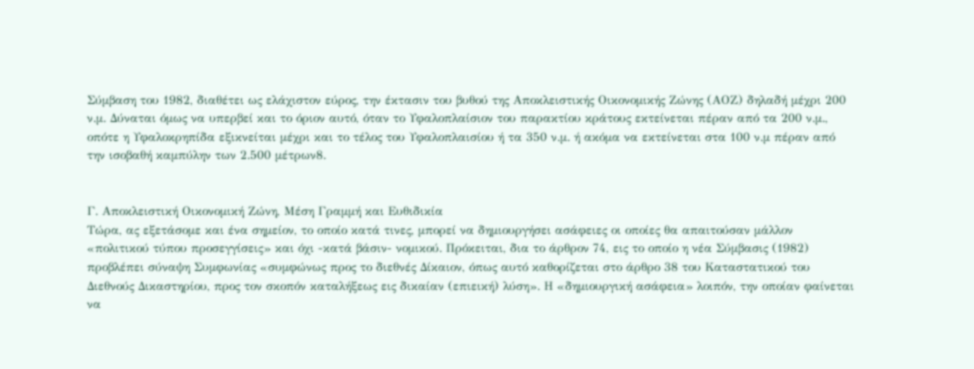Σύμβαση του 1982, διαθέτει ως ελάχιστον εύρος, την έκτασιν του βυθού της Αποκλειστικής Οικονομικής Ζώνης (ΑΟΖ) δηλαδή μέχρι 200 ν.μ. Δύναται όμως να υπερβεί και το όριον αυτό, όταν το Υφαλοπλαίσιον του παρακτίου κράτους εκτείνεται πέραν από τα 200 ν.μ., οπότε η Υφαλοκρηπίδα εξικνείται μέχρι και το τέλος του Υφαλοπλαισίου ή τα 350 ν.μ. ή ακόμα να εκτείνεται στα 100 ν.μ πέραν από την ισοβαθή καμπύλην των 2.500 μέτρων8.


Γ. Αποκλειστική Οικονομική Ζώνη, Μέση Γραμμή και Ευθιδικία
Τώρα, ας εξετάσομε και ένα σημείον, το οποίο κατά τινες, μπορεί να δημιουργήσει ασάφειες οι οποίες θα απαιτούσαν μάλλον «πολιτικού τύπου προσεγγίσεις» και όχι -κατά βάσιν- νομικού. Πρόκειται, δια το άρθρον 74, εις το οποίο η νέα Σύμβασις (1982) προβλέπει σύναψη Συμφωνίας «συμφώνως προς το διεθνές Δίκαιον, όπως αυτό καθορίζεται στο άρθρο 38 του Καταστατικού του Διεθνούς Δικαστηρίου, προς τον σκοπόν καταλήξεως εις δικαίαν (επιεική) λύση». Η «δημιουργική ασάφεια» λοιπόν, την οποίαν φαίνεται να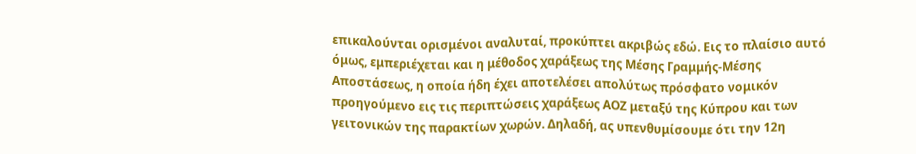επικαλούνται ορισμένοι αναλυταί, προκύπτει ακριβώς εδώ. Εις το πλαίσιο αυτό όμως, εμπεριέχεται και η μέθοδος χαράξεως της Μέσης Γραμμής-Μέσης Αποστάσεως, η οποία ήδη έχει αποτελέσει απολύτως πρόσφατο νομικόν προηγούμενο εις τις περιπτώσεις χαράξεως ΑΟΖ μεταξύ της Κύπρου και των γειτονικών της παρακτίων χωρών. Δηλαδή, ας υπενθυμίσουμε ότι την 12η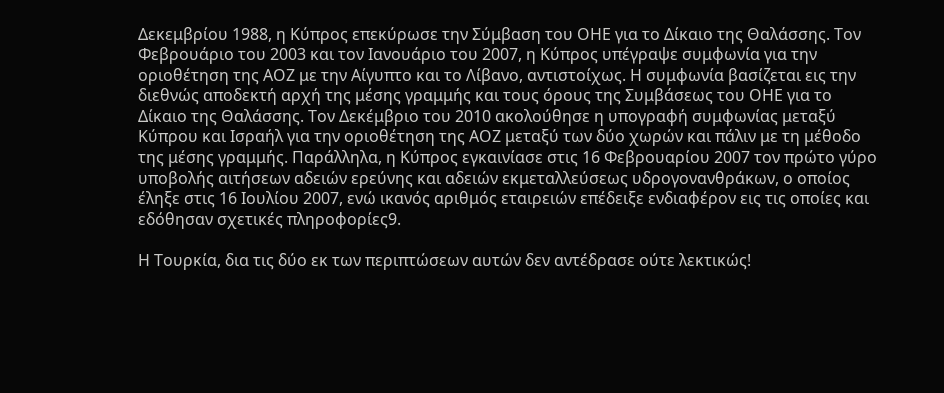Δεκεμβρίου 1988, η Κύπρος επεκύρωσε την Σύμβαση του ΟΗΕ για το Δίκαιο της Θαλάσσης. Τον Φεβρουάριο του 2003 και τον Ιανουάριο του 2007, η Κύπρος υπέγραψε συμφωνία για την οριοθέτηση της ΑΟΖ με την Αίγυπτο και το Λίβανο, αντιστοίχως. Η συμφωνία βασίζεται εις την διεθνώς αποδεκτή αρχή της μέσης γραμμής και τους όρους της Συμβάσεως του ΟΗΕ για το Δίκαιο της Θαλάσσης. Τον Δεκέμβριο του 2010 ακολούθησε η υπογραφή συμφωνίας μεταξύ Κύπρου και Ισραήλ για την οριοθέτηση της ΑΟΖ μεταξύ των δύο χωρών και πάλιν με τη μέθοδο της μέσης γραμμής. Παράλληλα, η Κύπρος εγκαινίασε στις 16 Φεβρουαρίου 2007 τον πρώτο γύρο υποβολής αιτήσεων αδειών ερεύνης και αδειών εκμεταλλεύσεως υδρογονανθράκων, ο οποίος έληξε στις 16 Ιουλίου 2007, ενώ ικανός αριθμός εταιρειών επέδειξε ενδιαφέρον εις τις οποίες και εδόθησαν σχετικές πληροφορίες9.

Η Τουρκία, δια τις δύο εκ των περιπτώσεων αυτών δεν αντέδρασε ούτε λεκτικώς!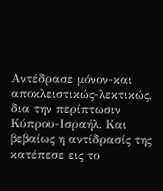Αντέδρασε μόνον-και αποκλειστικώς-λεκτικώς, δια την περίπτωσιν Κύπρου-Ισραήλ. Και βεβαίως η αντίδρασίς της κατέπεσε εις το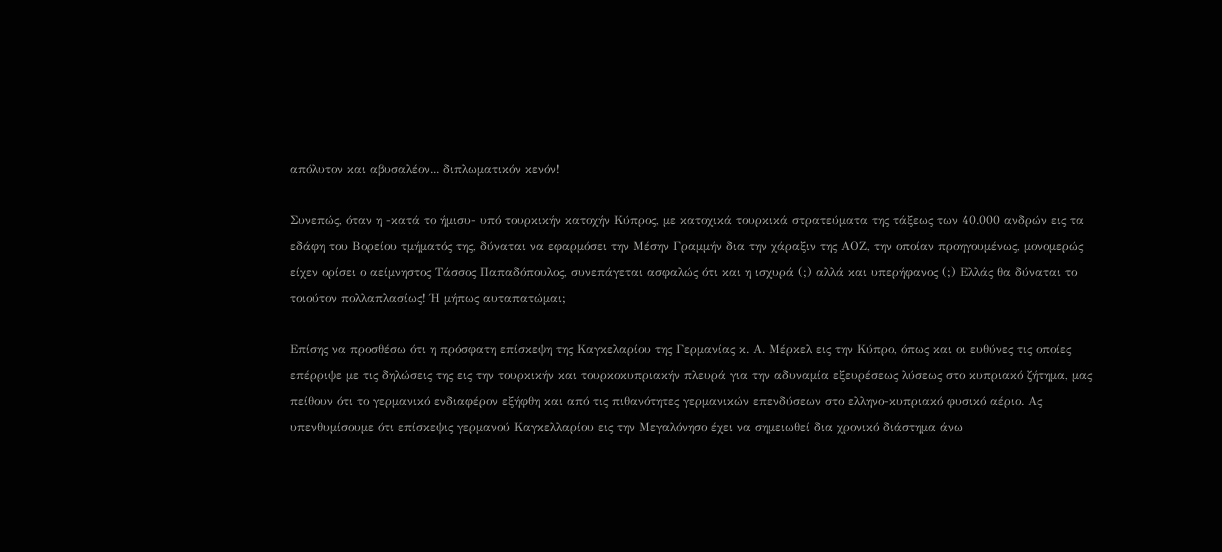απόλυτον και αβυσαλέον... διπλωματικόν κενόν!

Συνεπώς, όταν η -κατά το ήμισυ- υπό τουρκικήν κατοχήν Κύπρος, με κατοχικά τουρκικά στρατεύματα της τάξεως των 40.000 ανδρών εις τα εδάφη του Βορείου τμήματός της, δύναται να εφαρμόσει την Μέσην Γραμμήν δια την χάραξιν της ΑΟΖ, την οποίαν προηγουμένως, μονομερώς είχεν ορίσει ο αείμνηστος Τάσσος Παπαδόπουλος, συνεπάγεται ασφαλώς ότι και η ισχυρά (;) αλλά και υπερήφανος (;) Ελλάς θα δύναται το τοιούτον πολλαπλασίως! Ή μήπως αυταπατώμαι;

Επίσης να προσθέσω ότι η πρόσφατη επίσκεψη της Καγκελαρίου της Γερμανίας κ. Α. Μέρκελ εις την Κύπρο, όπως και οι ευθύνες τις οποίες επέρριψε με τις δηλώσεις της εις την τουρκικήν και τουρκοκυπριακήν πλευρά για την αδυναμία εξευρέσεως λύσεως στο κυπριακό ζήτημα, μας πείθουν ότι το γερμανικό ενδιαφέρον εξήφθη και από τις πιθανότητες γερμανικών επενδύσεων στο ελληνο-κυπριακό φυσικό αέριο. Ας υπενθυμίσουμε ότι επίσκεψις γερμανού Καγκελλαρίου εις την Μεγαλόνησο έχει να σημειωθεί δια χρονικό διάστημα άνω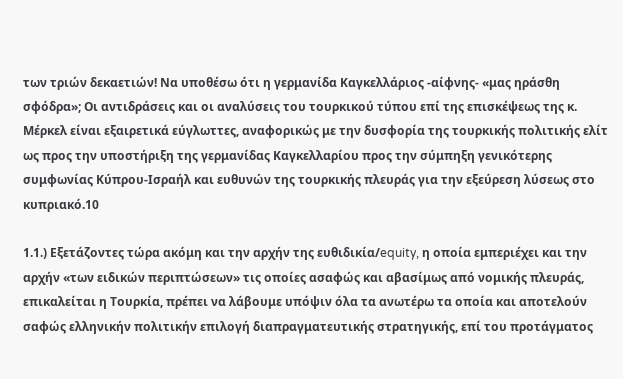των τριών δεκαετιών! Να υποθέσω ότι η γερμανίδα Καγκελλάριος -αίφνης- «μας ηράσθη σφόδρα»; Οι αντιδράσεις και οι αναλύσεις του τουρκικού τύπου επί της επισκέψεως της κ. Μέρκελ είναι εξαιρετικά εύγλωττες, αναφορικώς με την δυσφορία της τουρκικής πολιτικής ελίτ ως προς την υποστήριξη της γερμανίδας Καγκελλαρίου προς την σύμπηξη γενικότερης συμφωνίας Κύπρου-Ισραήλ και ευθυνών της τουρκικής πλευράς για την εξεύρεση λύσεως στο κυπριακό.10

1.1.) Εξετάζοντες τώρα ακόμη και την αρχήν της ευθιδικία/equity, η οποία εμπεριέχει και την αρχήν «των ειδικών περιπτώσεων» τις οποίες ασαφώς και αβασίμως από νομικής πλευράς, επικαλείται η Τουρκία, πρέπει να λάβουμε υπόψιν όλα τα ανωτέρω τα οποία και αποτελούν σαφώς ελληνικήν πολιτικήν επιλογή διαπραγματευτικής στρατηγικής, επί του προτάγματος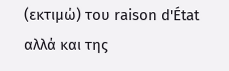(εκτιμώ) του raison d'État αλλά και της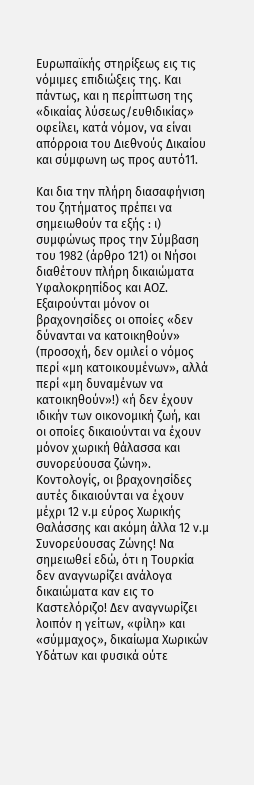Ευρωπαϊκής στηρίξεως εις τις νόμιμες επιδιώξεις της. Και πάντως, και η περίπτωση της «δικαίας λύσεως/ευθιδικίας» οφείλει, κατά νόμον, να είναι απόρροια του Διεθνούς Δικαίου και σύμφωνη ως προς αυτό11.

Και δια την πλήρη διασαφήνιση του ζητήματος πρέπει να σημειωθούν τα εξής : ι) συμφώνως προς την Σύμβαση του 1982 (άρθρο 121) οι Νήσοι διαθέτουν πλήρη δικαιώματα Υφαλοκρηπίδος και ΑΟΖ. Εξαιρούνται μόνον οι βραχονησίδες οι οποίες «δεν δύνανται να κατοικηθούν» (προσοχή, δεν ομιλεί ο νόμος περί «μη κατοικουμένων», αλλά περί «μη δυναμένων να κατοικηθούν»!) «ή δεν έχουν ιδικήν των οικονομική ζωή, και οι οποίες δικαιούνται να έχουν μόνον χωρική θάλασσα και συνορεύουσα ζώνη». Κοντολογίς, οι βραχονησίδες αυτές δικαιούνται να έχουν μέχρι 12 ν.μ εύρος Χωρικής Θαλάσσης και ακόμη άλλα 12 ν.μ Συνορεύουσας Ζώνης! Να σημειωθεί εδώ, ότι η Τουρκία δεν αναγνωρίζει ανάλογα δικαιώματα καν εις το Καστελόριζο! Δεν αναγνωρίζει λοιπόν η γείτων, «φίλη» και «σύμμαχος», δικαίωμα Χωρικών Υδάτων και φυσικά ούτε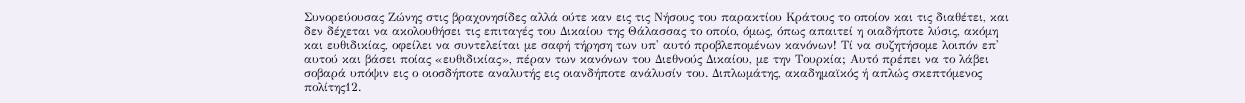Συνορεύουσας Ζώνης στις βραχονησίδες αλλά ούτε καν εις τις Νήσους του παρακτίου Κράτους το οποίον και τις διαθέτει, και δεν δέχεται να ακολουθήσει τις επιταγές του Δικαίου της Θάλασσας το οποίο, όμως, όπως απαιτεί η οιαδήποτε λύσις, ακόμη και ευθιδικίας, οφείλει να συντελείται με σαφή τήρηση των υπ' αυτό προβλεπομένων κανόνων! Τί να συζητήσομε λοιπόν επ' αυτού και βάσει ποίας «ευθιδικίας», πέραν των κανόνων του Διεθνούς Δικαίου, με την Τουρκία; Αυτό πρέπει να το λάβει σοβαρά υπόψιν εις ο οιοσδήποτε αναλυτής εις οιανδήποτε ανάλυσίν του. Διπλωμάτης, ακαδημαϊκός ή απλώς σκεπτόμενος πολίτης12.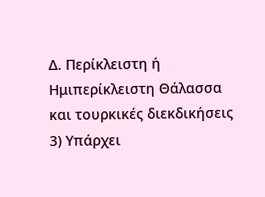Δ. Περίκλειστη ή Ημιπερίκλειστη Θάλασσα και τουρκικές διεκδικήσεις
3) Υπάρχει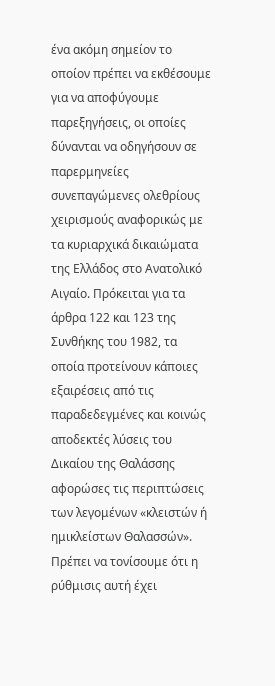ένα ακόμη σημείον το οποίον πρέπει να εκθέσουμε για να αποφύγουμε παρεξηγήσεις, οι οποίες δύνανται να οδηγήσουν σε παρερμηνείες συνεπαγώμενες ολεθρίους χειρισμούς αναφορικώς με τα κυριαρχικά δικαιώματα της Ελλάδος στο Ανατολικό Αιγαίο. Πρόκειται για τα άρθρα 122 και 123 της Συνθήκης του 1982, τα οποία προτείνουν κάποιες εξαιρέσεις από τις παραδεδεγμένες και κοινώς αποδεκτές λύσεις του Δικαίου της Θαλάσσης αφορώσες τις περιπτώσεις των λεγομένων «κλειστών ή ημικλείστων Θαλασσών». Πρέπει να τονίσουμε ότι η ρύθμισις αυτή έχει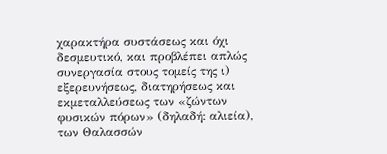χαρακτήρα συστάσεως και όχι δεσμευτικό, και προβλέπει απλώς συνεργασία στους τομείς της ι) εξερευνήσεως, διατηρήσεως και εκμεταλλεύσεως των «ζώντων φυσικών πόρων» (δηλαδή: αλιεία), των Θαλασσών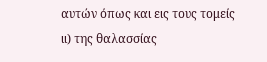αυτών όπως και εις τους τομείς ιι) της θαλασσίας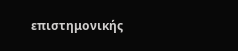επιστημονικής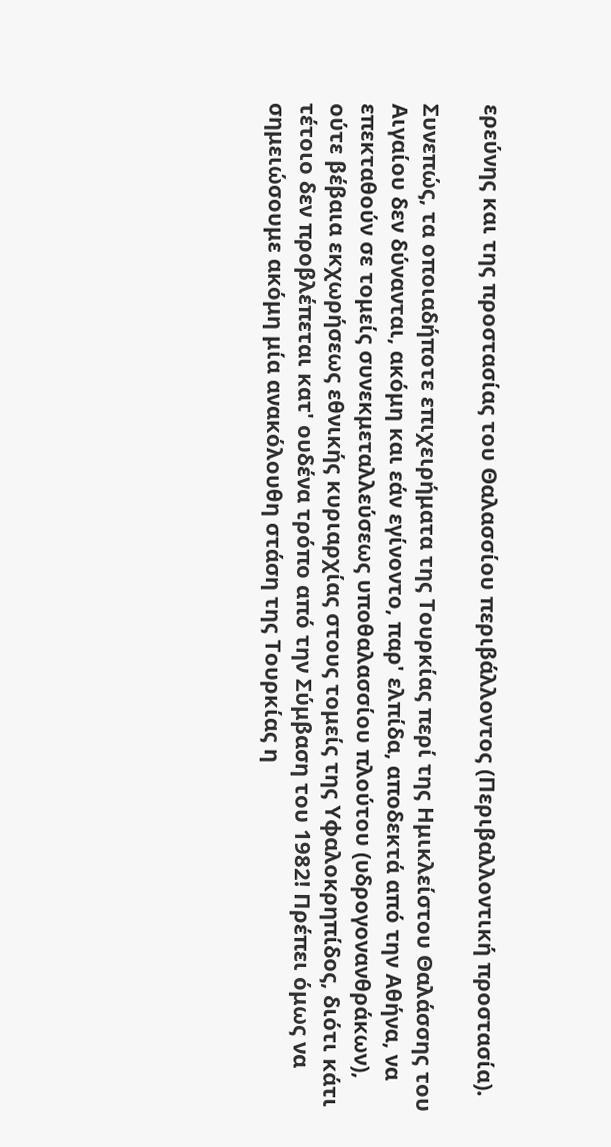ερεύνης και της προστασίας του Θαλασσίου περιβάλλοντος (Περιβαλλοντική προστασία).

Συνεπώς, τα οποιαδήποτε επιχειρήματα της Τουρκίας περί της Ημικλείστου Θαλάσσης του Αιγαίου δεν δύνανται, ακόμη και εάν εγίνοντο, παρ' ελπίδα, αποδεκτά από την Αθήνα, να επεκταθούν σε τομείς συνεκμεταλλεύσεως υποθαλασσίου πλούτου (υδρογονανθράκων), ούτε βέβαια εκχωρήσεως εθνικής κυριαρχίας στους τομείς της Υφαλοκρηπίδος, διότι κάτι τέτοιο δεν προβλέπεται κατ' ουδένα τρόπο από την Σύμβαση του 1982! Πρέπει όμως να σημειώσουμε ακόμη μία ανακόλουθη στάση της Τουρκίας η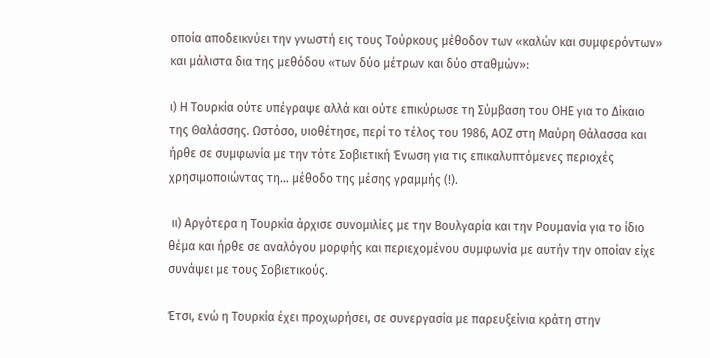οποία αποδεικνύει την γνωστή εις τους Τούρκους μέθοδον των «καλών και συμφερόντων» και μάλιστα δια της μεθόδου «των δύο μέτρων και δύο σταθμών»:

ι) Η Τουρκία ούτε υπέγραψε αλλά και ούτε επικύρωσε τη Σύμβαση του ΟΗΕ για το Δίκαιο της Θαλάσσης. Ωστόσο, υιοθέτησε, περί το τέλος του 1986, ΑΟΖ στη Μαύρη Θάλασσα και ήρθε σε συμφωνία με την τότε Σοβιετική Ένωση για τις επικαλυπτόμενες περιοχές χρησιμοποιώντας τη... μέθοδο της μέσης γραμμής (!).

 ιι) Αργότερα η Τουρκία άρχισε συνομιλίες με την Βουλγαρία και την Ρουμανία για το ίδιο θέμα και ήρθε σε αναλόγου μορφής και περιεχομένου συμφωνία με αυτήν την οποίαν είχε συνάψει με τους Σοβιετικούς.

Έτσι, ενώ η Τουρκία έχει προχωρήσει, σε συνεργασία με παρευξείνια κράτη στην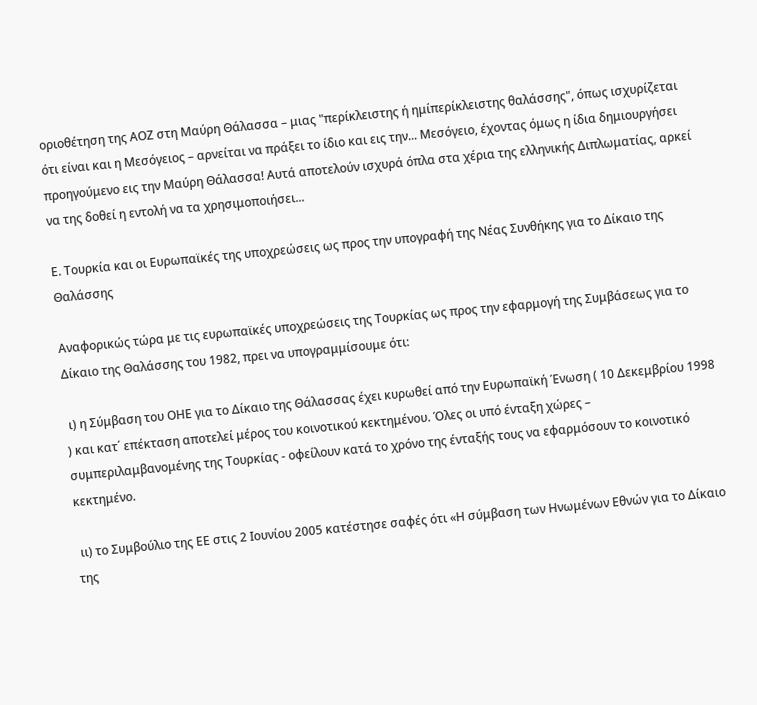οριοθέτηση της ΑΟΖ στη Μαύρη Θάλασσα – μιας "περίκλειστης ή ημίπερίκλειστης θαλάσσης", όπως ισχυρίζεται ότι είναι και η Μεσόγειος – αρνείται να πράξει το ίδιο και εις την... Μεσόγειο, έχοντας όμως η ίδια δημιουργήσει προηγούμενο εις την Μαύρη Θάλασσα! Αυτά αποτελούν ισχυρά όπλα στα χέρια της ελληνικής Διπλωματίας, αρκεί να της δοθεί η εντολή να τα χρησιμοποιήσει...

Ε. Τουρκία και οι Ευρωπαϊκές της υποχρεώσεις ως προς την υπογραφή της Νέας Συνθήκης για το Δίκαιο της Θαλάσσης

Αναφορικώς τώρα με τις ευρωπαϊκές υποχρεώσεις της Τουρκίας ως προς την εφαρμογή της Συμβάσεως για το Δίκαιο της Θαλάσσης του 1982, πρει να υπογραμμίσουμε ότι:

 ι) η Σύμβαση του ΟΗΕ για το Δίκαιο της Θάλασσας έχει κυρωθεί από την Ευρωπαϊκή Ένωση ( 10 Δεκεμβρίου 1998 ) και κατ΄ επέκταση αποτελεί μέρος του κοινοτικού κεκτημένου. Όλες οι υπό ένταξη χώρες – συμπεριλαμβανομένης της Τουρκίας - οφείλουν κατά το χρόνο της ένταξής τους να εφαρμόσουν το κοινοτικό κεκτημένο.

 ιι) το Συμβούλιο της ΕΕ στις 2 Ιουνίου 2005 κατέστησε σαφές ότι «Η σύμβαση των Ηνωμένων Εθνών για το Δίκαιο της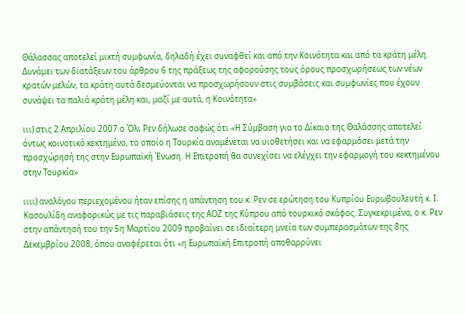Θάλασσας αποτελεί μικτή συμφωνία, δηλαδή έχει συναφθεί και από την Κοινότητα και από τα κράτη μέλη. Δυνάμει των διατάξεων του άρθρου 6 της πράξεως της αφορούσης τους όρους προσχωρήσεως των νέων κρατών μελών, τα κράτη αυτά δεσμεύονται να προσχωρήσουν στις συμβάσεις και συμφωνίες που έχουν συνάψει τα παλιά κράτη μέλη και, μαζί με αυτά, η Κοινότητα»

ιιι) στις 2 Απριλίου 2007 ο Όλι Ρεν δήλωσε σαφώς ότι «Η Σύμβαση για το Δίκαιο της Θαλάσσης αποτελεί όντως κοινοτικό κεκτημένο, το οποίο η Τουρκία αναμένεται να υιοθετήσει και να εφαρμόσει μετά την προσχώρησή της στην Ευρωπαϊκή Ένωση. Η Επιτροπή θα συνεχίσει να ελέγχει την εφαρμογή του κεκτημένου στην Τουρκία»

ιιιι) αναλόγου περιεχομένου ήταν επίσης η απάντηση του κ. Ρεν σε ερώτηση του Κυπρίου Ευρωβουλευτή κ. Ι. Κασουλίδη αναφορικώς με τις παραβιάσεις της ΑΟΖ της Κύπρου από τουρκικό σκάφος. Συγκεκριμένα, ο κ. Ρεν στην απάντησή του την 5η Μαρτίου 2009 προβαίνει σε ιδιαίτερη μνεία των συμπερασμάτων της 8ης Δεκεμβρίου 2008, όπου αναφέρεται ότι «η Ευρωπαϊκή Επιτροπή αποθαρρύνει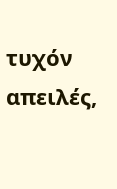τυχόν απειλές,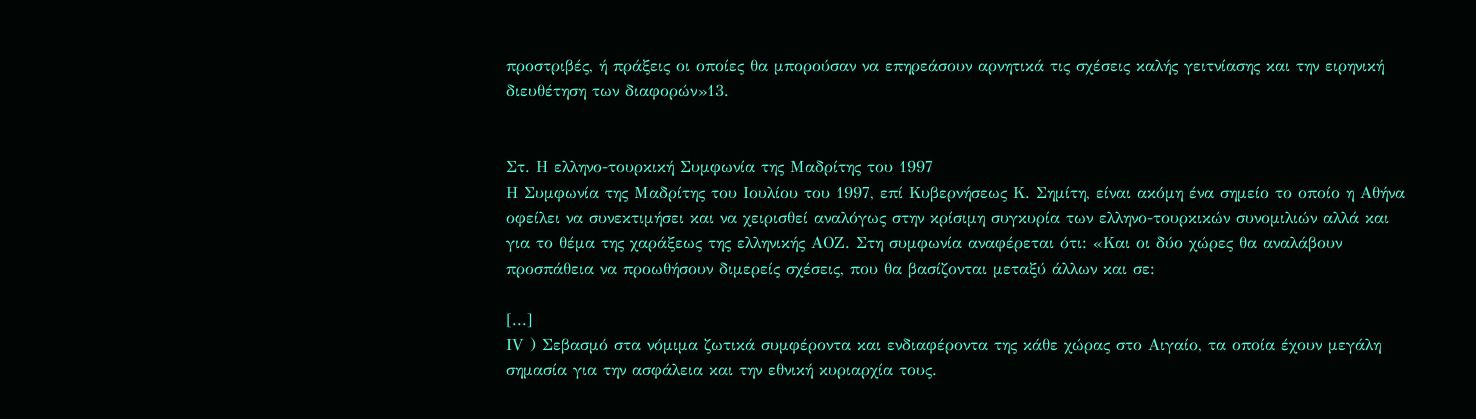προστριβές, ή πράξεις οι οποίες θα μπορούσαν να επηρεάσουν αρνητικά τις σχέσεις καλής γειτνίασης και την ειρηνική διευθέτηση των διαφορών»13.


Στ. Η ελληνο-τουρκική Συμφωνία της Μαδρίτης του 1997
Η Συμφωνία της Μαδρίτης του Ιουλίου του 1997, επί Κυβερνήσεως Κ. Σημίτη, είναι ακόμη ένα σημείο το οποίο η Αθήνα οφείλει να συνεκτιμήσει και να χειρισθεί αναλόγως στην κρίσιμη συγκυρία των ελληνο-τουρκικών συνομιλιών αλλά και για το θέμα της χαράξεως της ελληνικής ΑΟΖ. Στη συμφωνία αναφέρεται ότι: «Και οι δύο χώρες θα αναλάβουν προσπάθεια να προωθήσουν διμερείς σχέσεις, που θα βασίζονται μεταξύ άλλων και σε:

[...]
ΙV ) Σεβασμό στα νόμιμα ζωτικά συμφέροντα και ενδιαφέροντα της κάθε χώρας στο Αιγαίο, τα οποία έχουν μεγάλη σημασία για την ασφάλεια και την εθνική κυριαρχία τους.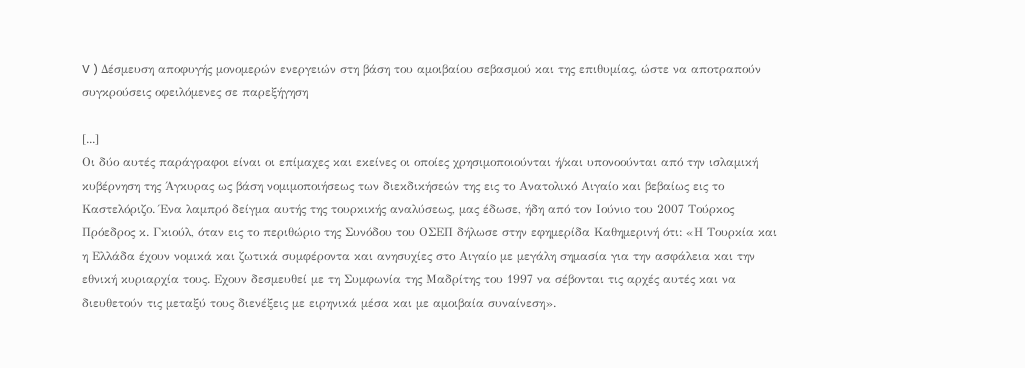V ) Δέσμευση αποφυγής μονομερών ενεργειών στη βάση του αμοιβαίου σεβασμού και της επιθυμίας, ώστε να αποτραπούν συγκρούσεις οφειλόμενες σε παρεξήγηση

[...]
Οι δύο αυτές παράγραφοι είναι οι επίμαχες και εκείνες οι οποίες χρησιμοποιούνται ή/και υπονοούνται από την ισλαμική κυβέρνηση της Άγκυρας ως βάση νομιμοποιήσεως των διεκδικήσεών της εις το Ανατολικό Αιγαίο και βεβαίως εις το Καστελόριζο. Ένα λαμπρό δείγμα αυτής της τουρκικής αναλύσεως, μας έδωσε, ήδη από τον Ιούνιο του 2007 Τούρκος Πρόεδρος κ. Γκιούλ, όταν εις το περιθώριο της Συνόδου του ΟΣΕΠ δήλωσε στην εφημερίδα Καθημερινή ότι: «Η Τουρκία και η Ελλάδα έχουν νομικά και ζωτικά συμφέροντα και ανησυχίες στο Αιγαίο με μεγάλη σημασία για την ασφάλεια και την εθνική κυριαρχία τους. Εχουν δεσμευθεί με τη Συμφωνία της Μαδρίτης του 1997 να σέβονται τις αρχές αυτές και να διευθετούν τις μεταξύ τους διενέξεις με ειρηνικά μέσα και με αμοιβαία συναίνεση».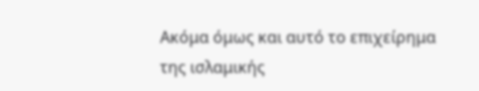Ακόμα όμως και αυτό το επιχείρημα της ισλαμικής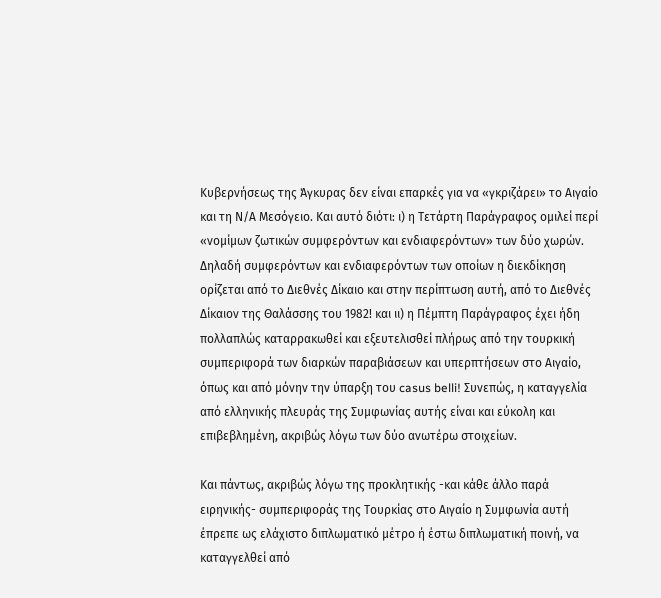Κυβερνήσεως της Άγκυρας δεν είναι επαρκές για να «γκριζάρει» το Αιγαίο και τη Ν/Α Μεσόγειο. Και αυτό διότι: ι) η Τετάρτη Παράγραφος ομιλεί περί «νομίμων ζωτικών συμφερόντων και ενδιαφερόντων» των δύο χωρών. Δηλαδή συμφερόντων και ενδιαφερόντων των οποίων η διεκδίκηση ορίζεται από το Διεθνές Δίκαιο και στην περίπτωση αυτή, από το Διεθνές Δίκαιον της Θαλάσσης του 1982! και ιι) η Πέμπτη Παράγραφος έχει ήδη πολλαπλώς καταρρακωθεί και εξευτελισθεί πλήρως από την τουρκική συμπεριφορά των διαρκών παραβιάσεων και υπερπτήσεων στο Αιγαίο, όπως και από μόνην την ύπαρξη του casus belli! Συνεπώς, η καταγγελία από ελληνικής πλευράς της Συμφωνίας αυτής είναι και εύκολη και επιβεβλημένη, ακριβώς λόγω των δύο ανωτέρω στοιχείων.

Και πάντως, ακριβώς λόγω της προκλητικής -και κάθε άλλο παρά ειρηνικής- συμπεριφοράς της Τουρκίας στο Αιγαίο η Συμφωνία αυτή έπρεπε ως ελάχιστο διπλωματικό μέτρο ή έστω διπλωματική ποινή, να καταγγελθεί από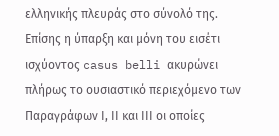ελληνικής πλευράς στο σύνολό της. Επίσης η ύπαρξη και μόνη του εισέτι ισχύοντος casus belli ακυρώνει πλήρως το ουσιαστικό περιεχόμενο των Παραγράφων Ι, ΙΙ και ΙΙΙ οι οποίες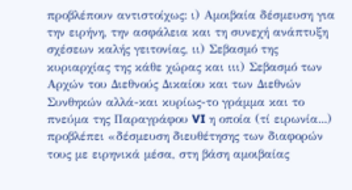προβλέπουν αντιστοίχως: ι) Αμοιβαία δέσμευση για την ειρήνη, την ασφάλεια και τη συνεχή ανάπτυξη σχέσεων καλής γειτονίας, ιι) Σεβασμό της κυριαρχίας της κάθε χώρας και ιιι) Σεβασμό των Αρχών του Διεθνούς Δικαίου και των Διεθνών Συνθηκών αλλά-και κυρίως-το γράμμα και το πνεύμα της Παραγράφου VI η οποία (τί ειρωνία...) προβλέπει «δέσμευση διευθέτησης των διαφορών τους με ειρηνικά μέσα, στη βάση αμοιβαίας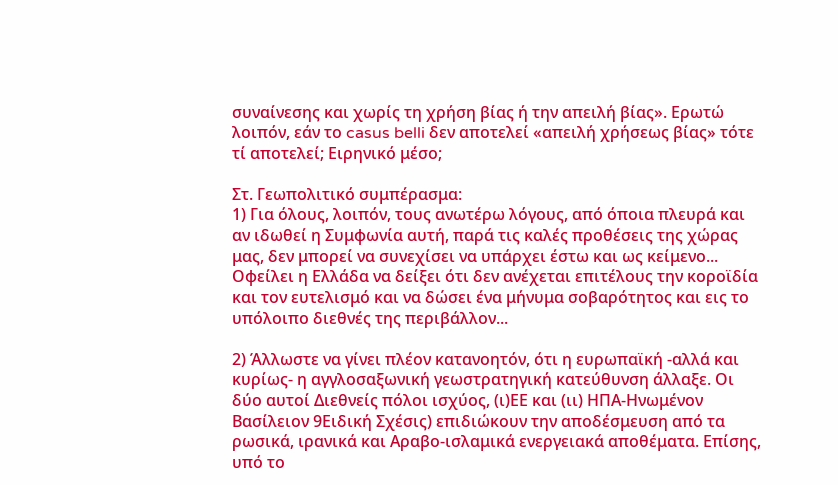συναίνεσης και χωρίς τη χρήση βίας ή την απειλή βίας». Ερωτώ λοιπόν, εάν το casus belli δεν αποτελεί «απειλή χρήσεως βίας» τότε τί αποτελεί; Ειρηνικό μέσο;

Στ. Γεωπολιτικό συμπέρασμα:
1) Για όλους, λοιπόν, τους ανωτέρω λόγους, από όποια πλευρά και αν ιδωθεί η Συμφωνία αυτή, παρά τις καλές προθέσεις της χώρας μας, δεν μπορεί να συνεχίσει να υπάρχει έστω και ως κείμενο... Οφείλει η Ελλάδα να δείξει ότι δεν ανέχεται επιτέλους την κοροϊδία και τον ευτελισμό και να δώσει ένα μήνυμα σοβαρότητος και εις το υπόλοιπο διεθνές της περιβάλλον...

2) Άλλωστε να γίνει πλέον κατανοητόν, ότι η ευρωπαϊκή -αλλά και κυρίως- η αγγλοσαξωνική γεωστρατηγική κατεύθυνση άλλαξε. Οι δύο αυτοί Διεθνείς πόλοι ισχύος, (ι)ΕΕ και (ιι) ΗΠΑ-Ηνωμένον Βασίλειον 9Ειδική Σχέσις) επιδιώκουν την αποδέσμευση από τα ρωσικά, ιρανικά και Αραβο-ισλαμικά ενεργειακά αποθέματα. Επίσης, υπό το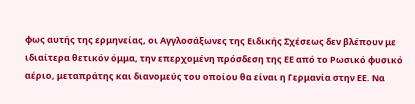φως αυτής της ερμηνείας, οι Αγγλοσάξωνες της Ειδικής Σχέσεως δεν βλέπουν με ιδιαίτερα θετικόν όμμα, την επερχομένη πρόσδεση της ΕΕ από το Ρωσικό φυσικό αέριο, μεταπράτης και διανομεύς του οποίου θα είναι η Γερμανία στην ΕΕ. Να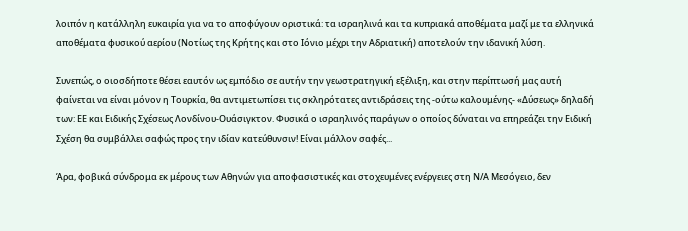λοιπόν η κατάλληλη ευκαιρία για να το αποφύγουν οριστικά: τα ισραηλινά και τα κυπριακά αποθέματα μαζί με τα ελληνικά αποθέματα φυσικού αερίου (Νοτίως της Κρήτης και στο Ιόνιο μέχρι την Αδριατική) αποτελούν την ιδανική λύση.

Συνεπώς, ο οιοσδήποτε θέσει εαυτόν ως εμπόδιο σε αυτήν την γεωστρατηγική εξέλιξη, και στην περίπτωσή μας αυτή φαίνεται να είναι μόνον η Τουρκία, θα αντιμετωπίσει τις σκληρότατες αντιδράσεις της -ούτω καλουμένης- «Δύσεως» δηλαδή των: ΕΕ και Ειδικής Σχέσεως Λονδίνου-Ουάσιγκτον. Φυσικά ο ισραηλινός παράγων ο οποίος δύναται να επηρεάζει την Ειδική Σχέση θα συμβάλλει σαφώς προς την ιδίαν κατεύθυνσιν! Είναι μάλλον σαφές...

Άρα, φοβικά σύνδρομα εκ μέρους των Αθηνών για αποφασιστικές και στοχευμένες ενέργειες στη Ν/Α Μεσόγειο, δεν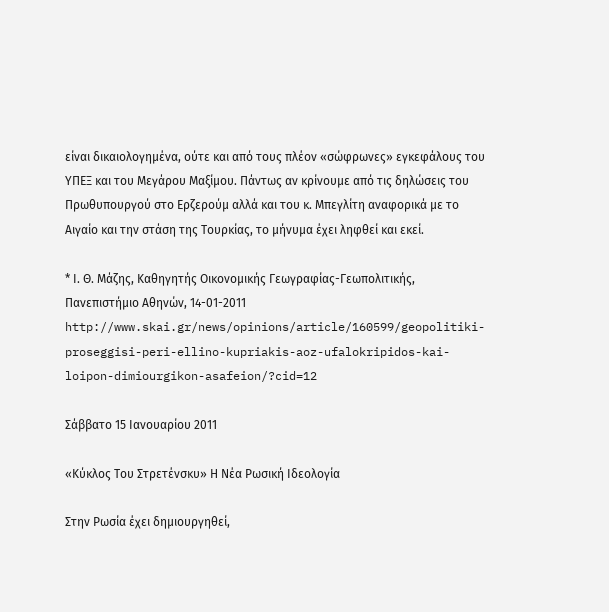είναι δικαιολογημένα, ούτε και από τους πλέον «σώφρωνες» εγκεφάλους του ΥΠΕΞ και του Μεγάρου Μαξίμου. Πάντως αν κρίνουμε από τις δηλώσεις του Πρωθυπουργού στο Ερζερούμ αλλά και του κ. Μπεγλίτη αναφορικά με το Αιγαίο και την στάση της Τουρκίας, το μήνυμα έχει ληφθεί και εκεί.

* Ι. Θ. Μάζης, Καθηγητής Οικονομικής Γεωγραφίας-Γεωπολιτικής, Πανεπιστήμιο Αθηνών, 14-01-2011
http://www.skai.gr/news/opinions/article/160599/geopolitiki-proseggisi-peri-ellino-kupriakis-aoz-ufalokripidos-kai-loipon-dimiourgikon-asafeion/?cid=12

Σάββατο 15 Ιανουαρίου 2011

«Κύκλος Του Στρετένσκυ» Η Νέα Ρωσική Ιδεολογία

Στην Ρωσία έχει δημιουργηθεί,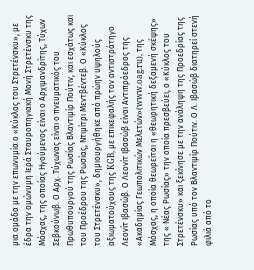μια ομάδα με την επωνυμία ο «Κύκλος του Στρετένσκυ», με έδρα την ομώνυμη Ιερά Σταυροπηγιακή Μονή Στρετένσκυ της Μόσχας, της οποίας Ηγούμενος είναι ο Αρχιμανδρίτης, Τύχων Σεβκούνωβ. Ο Αρχ. Τύχωνας είναι ο πνευματικός του Πρωθυπουργού της Ρωσίας Βλαντιμίρ Πούτιν, και εσχάτως και του Προέδρου της Ρωσίας, Ντιμίτρι Μεντβέντεβ. Ο «Κύκλος του Στρετένσκυ», δημιουργήθηκε από πρώην υψηλούς αξιωματούχους της KGB, με επικεφαλής τον αντιστράτηγο Λεονίτ Ιβασώβ. Ο Λεονίτ Ιβασώβ είναι Αντιπρόεδρος της «Ακαδημίας Γεωπολιτικών Μελετών»(www.oag.ru), της Μόσχας, η οποία θεωρείται η «θεωρητική δεξαμενή σκέψης» της « Νέας Ρωσίας» την οποία πρεσβεύει, ο «Κύκλος του Στρετένσκυ» και ξεκίνησε με την ανάληψη της Προεδρίας της Ρωσίας υπό τον Βλαντιμίρ Πούτιν. Ο Λ. Ιβασώβ διατηρεί στενή φιλιά από το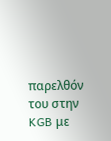παρελθόν του στην KGB με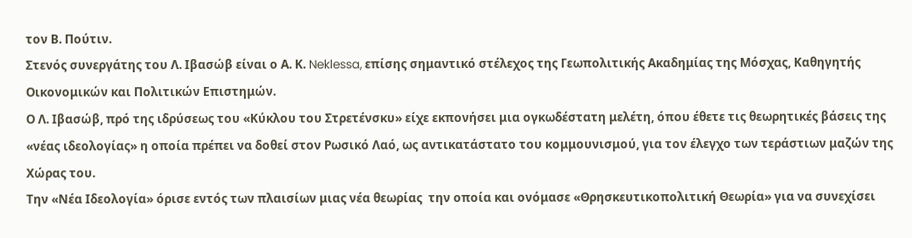τον Β. Πούτιν.
Στενός συνεργάτης του Λ. Ιβασώβ είναι ο Α. Κ. Neklessa, επίσης σημαντικό στέλεχος της Γεωπολιτικής Ακαδημίας της Μόσχας, Καθηγητής Οικονομικών και Πολιτικών Επιστημών.
Ο Λ. Ιβασώβ, πρό της ιδρύσεως του «Κύκλου του Στρετένσκυ» είχε εκπονήσει μια ογκωδέστατη μελέτη, όπου έθετε τις θεωρητικές βάσεις της «νέας ιδεολογίας» η οποία πρέπει να δοθεί στον Ρωσικό Λαό, ως αντικατάστατο του κομμουνισμού, για τον έλεγχο των τεράστιων μαζών της Χώρας του.
Την «Νέα Ιδεολογία» όρισε εντός των πλαισίων μιας νέα θεωρίας  την οποία και ονόμασε «Θρησκευτικοπολιτική Θεωρία» για να συνεχίσει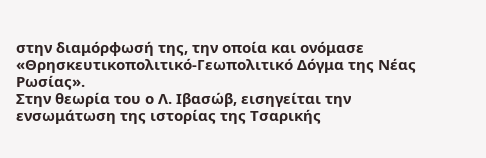στην διαμόρφωσή της, την οποία και ονόμασε «Θρησκευτικοπολιτικό-Γεωπολιτικό Δόγμα της Νέας Ρωσίας».
Στην θεωρία του ο Λ. Ιβασώβ, εισηγείται την ενσωμάτωση της ιστορίας της Τσαρικής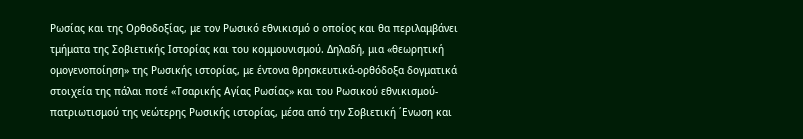Ρωσίας και της Ορθοδοξίας, με τον Ρωσικό εθνικισμό ο οποίος και θα περιλαμβάνει τμήματα της Σοβιετικής Ιστορίας και του κομμουνισμού. Δηλαδή, μια «θεωρητική ομογενοποίηση» της Ρωσικής ιστορίας, με έντονα θρησκευτικά-ορθόδοξα δογματικά στοιχεία της πάλαι ποτέ «Τσαρικής Αγίας Ρωσίας» και του Ρωσικού εθνικισμού-πατριωτισμού της νεώτερης Ρωσικής ιστορίας, μέσα από την Σοβιετική ΄Ενωση και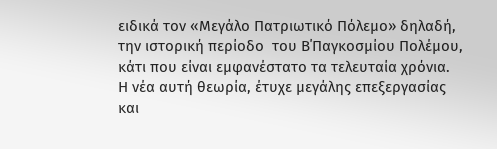ειδικά τον «Μεγάλο Πατριωτικό Πόλεμο» δηλαδή, την ιστορική περίοδο  του Β΄Παγκοσμίου Πολέμου, κάτι που είναι εμφανέστατο τα τελευταία χρόνια.
Η νέα αυτή θεωρία, έτυχε μεγάλης επεξεργασίας και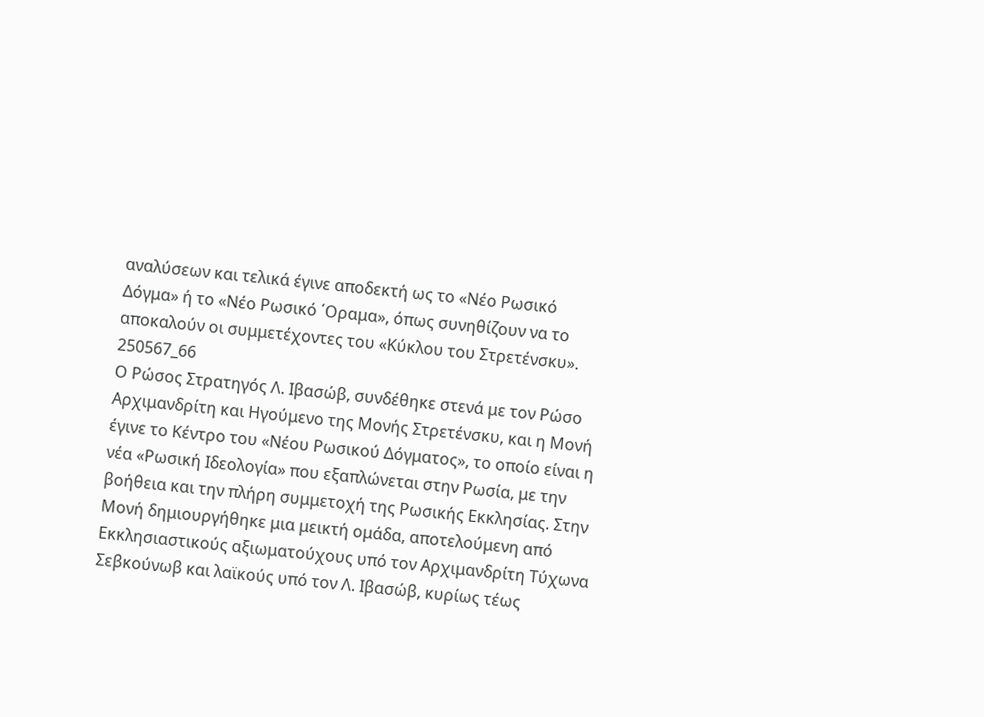αναλύσεων και τελικά έγινε αποδεκτή ως το «Νέο Ρωσικό Δόγμα» ή το «Νέο Ρωσικό ΄Οραμα», όπως συνηθίζουν να το αποκαλούν οι συμμετέχοντες του «Κύκλου του Στρετένσκυ».
250567_66
Ο Ρώσος Στρατηγός Λ. Ιβασώβ, συνδέθηκε στενά με τον Ρώσο Αρχιμανδρίτη και Ηγούμενο της Μονής Στρετένσκυ, και η Μονή έγινε το Κέντρο του «Νέου Ρωσικού Δόγματος», το οποίο είναι η νέα «Ρωσική Ιδεολογία» που εξαπλώνεται στην Ρωσία, με την βοήθεια και την πλήρη συμμετοχή της Ρωσικής Εκκλησίας. Στην Μονή δημιουργήθηκε μια μεικτή ομάδα, αποτελούμενη από Εκκλησιαστικούς αξιωματούχους υπό τον Αρχιμανδρίτη Τύχωνα Σεβκούνωβ και λαϊκούς υπό τον Λ. Ιβασώβ, κυρίως τέως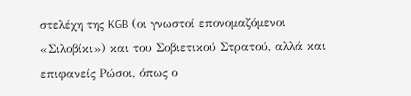στελέχη της KGB (οι γνωστοί επονομαζόμενοι «Σιλοβίκι») και του Σοβιετικού Στρατού, αλλά και επιφανείς Ρώσοι, όπως ο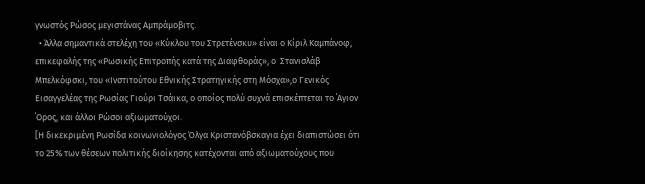γνωστός Ρώσος μεγιστάνας Αμπράμοβιτς.
  • Άλλα σημαντικά στελέχη του «Κύκλου του Στρετένσκυ» είναι ο Κίριλ Καμπάνοφ, επικεφαλής της «Ρωσικής Επιτροπής κατά της Διαφθοράς», ο  Στανισλάβ Μπελκόφσκι, του «Ινστιτούτου Εθνικής Στρατηγικής στη Μόσχα»,ο Γενικός Εισαγγελέας της Ρωσίας Γιούρι Τσάικα, ο οποίος πολύ συχνά επισκέπτεται το ΄Αγιον ΄Ορος, και άλλοι Ρώσοι αξιωματούχοι.
[Η δικεκριμένη Ρωσίδα κοινωνιολόγος Όλγα Κριστανόβσκαγια έχει διαπιστώσει ότι το 25% των θέσεων πολιτικής διοίκησης κατέχονται από αξιωματούχους που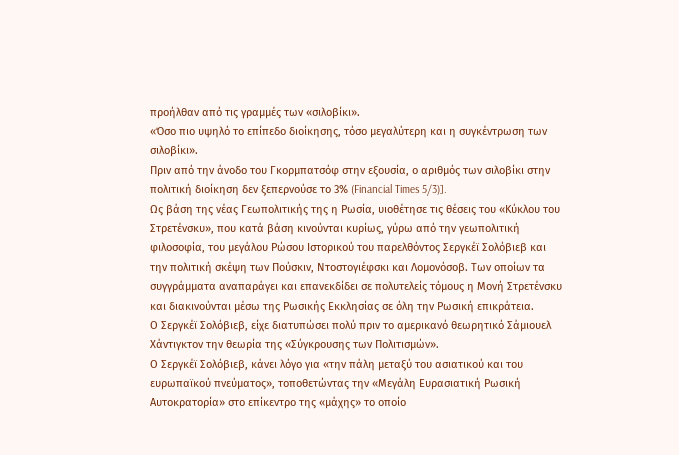προήλθαν από τις γραμμές των «σιλοβίκι».
«Όσο πιο υψηλό το επίπεδο διοίκησης, τόσο μεγαλύτερη και η συγκέντρωση των σιλοβίκι».
Πριν από την άνοδο του Γκορμπατσόφ στην εξουσία, ο αριθμός των σιλοβίκι στην πολιτική διοίκηση δεν ξεπερνούσε το 3% (Financial Times 5/3)].
Ως βάση της νέας Γεωπολιτικής της η Ρωσία, υιοθέτησε τις θέσεις του «Κύκλου του Στρετένσκυ», που κατά βάση κινούνται κυρίως, γύρω από την γεωπολιτική φιλοσοφία, του μεγάλου Ρώσου Ιστορικού του παρελθόντος Σεργκέϊ Σολόβιεβ και την πολιτική σκέψη των Πούσκιν, Ντοστογιέφσκι και Λομονόσοβ. Των οποίων τα συγγράμματα αναπαράγει και επανεκδίδει σε πολυτελείς τόμους η Μονή Στρετένσκυ και διακινούνται μέσω της Ρωσικής Εκκλησίας σε όλη την Ρωσική επικράτεια.
Ο Σεργκέϊ Σολόβιεβ, είχε διατυπώσει πολύ πριν το αμερικανό θεωρητικό Σάμιουελ Χάντιγκτον την θεωρία της «Σύγκρουσης των Πολιτισμών».
Ο Σεργκέϊ Σολόβιεβ, κάνει λόγο για «την πάλη μεταξύ του ασιατικού και του ευρωπαϊκού πνεύματος», τοποθετώντας την «Μεγάλη Ευρασιατική Ρωσική Αυτοκρατορία» στο επίκεντρο της «μάχης» το οποίο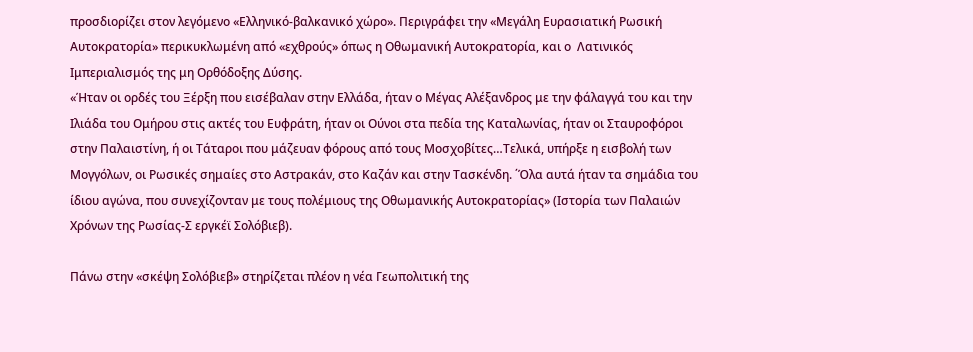προσδιορίζει στον λεγόμενο «Ελληνικό-βαλκανικό χώρο». Περιγράφει την «Μεγάλη Ευρασιατική Ρωσική Αυτοκρατορία» περικυκλωμένη από «εχθρούς» όπως η Οθωμανική Αυτοκρατορία, και ο  Λατινικός Ιμπεριαλισμός της μη Ορθόδοξης Δύσης.
«Ήταν οι ορδές του Ξέρξη που εισέβαλαν στην Ελλάδα, ήταν ο Μέγας Αλέξανδρος με την φάλαγγά του και την Ιλιάδα του Ομήρου στις ακτές του Ευφράτη, ήταν οι Ούνοι στα πεδία της Καταλωνίας, ήταν οι Σταυροφόροι στην Παλαιστίνη, ή οι Τάταροι που μάζευαν φόρους από τους Μοσχοβίτες…Τελικά, υπήρξε η εισβολή των Μογγόλων, οι Ρωσικές σημαίες στο Αστρακάν, στο Καζάν και στην Τασκένδη. ΄Όλα αυτά ήταν τα σημάδια του ίδιου αγώνα, που συνεχίζονταν με τους πολέμιους της Οθωμανικής Αυτοκρατορίας» (Ιστορία των Παλαιών Χρόνων της Ρωσίας-Σ εργκέϊ Σολόβιεβ).

Πάνω στην «σκέψη Σολόβιεβ» στηρίζεται πλέον η νέα Γεωπολιτική της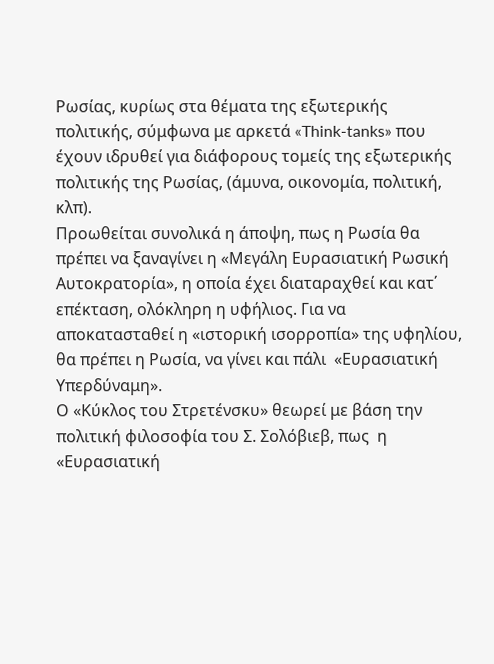Ρωσίας, κυρίως στα θέματα της εξωτερικής πολιτικής, σύμφωνα με αρκετά «Think-tanks» που έχουν ιδρυθεί για διάφορους τομείς της εξωτερικής πολιτικής της Ρωσίας, (άμυνα, οικονομία, πολιτική, κλπ).
Προωθείται συνολικά η άποψη, πως η Ρωσία θα πρέπει να ξαναγίνει η «Μεγάλη Ευρασιατική Ρωσική Αυτοκρατορία», η οποία έχει διαταραχθεί και κατ΄ επέκταση, ολόκληρη η υφήλιος. Για να αποκατασταθεί η «ιστορική ισορροπία» της υφηλίου, θα πρέπει η Ρωσία, να γίνει και πάλι  «Ευρασιατική Υπερδύναμη».
Ο «Κύκλος του Στρετένσκυ» θεωρεί με βάση την πολιτική φιλοσοφία του Σ. Σολόβιεβ, πως  η «Ευρασιατική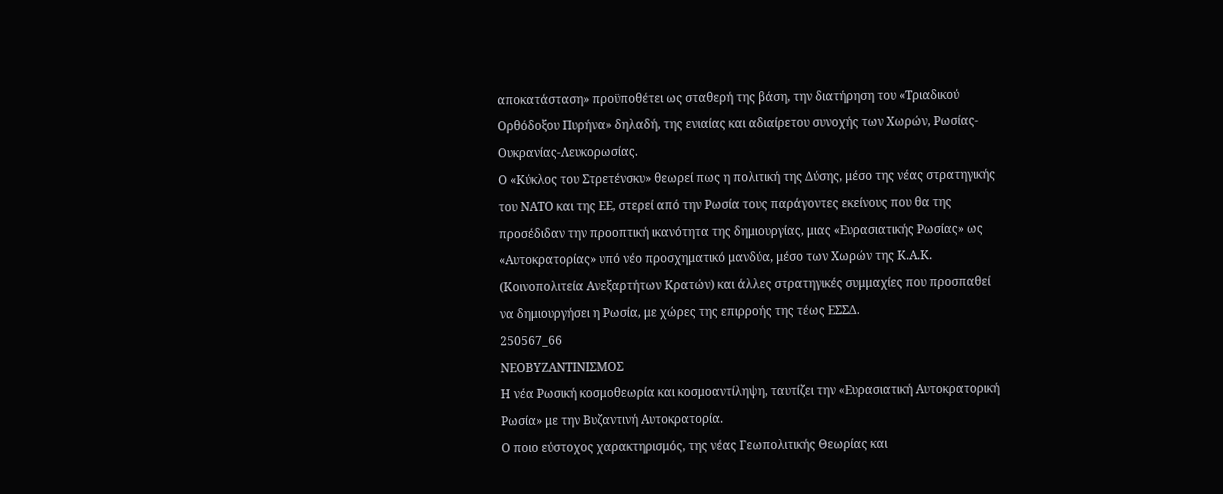αποκατάσταση» προϋποθέτει ως σταθερή της βάση, την διατήρηση του «Τριαδικού Ορθόδοξου Πυρήνα» δηλαδή, της ενιαίας και αδιαίρετου συνοχής των Χωρών, Ρωσίας-Ουκρανίας-Λευκορωσίας.
Ο «Κύκλος του Στρετένσκυ» θεωρεί πως η πολιτική της Δύσης, μέσο της νέας στρατηγικής του ΝΑΤΟ και της ΕΕ, στερεί από την Ρωσία τους παράγοντες εκείνους που θα της προσέδιδαν την προοπτική ικανότητα της δημιουργίας, μιας «Ευρασιατικής Ρωσίας» ως «Αυτοκρατορίας» υπό νέο προσχηματικό μανδύα, μέσο των Χωρών της Κ.Α.Κ. (Κοινοπολιτεία Ανεξαρτήτων Κρατών) και άλλες στρατηγικές συμμαχίες που προσπαθεί να δημιουργήσει η Ρωσία, με χώρες της επιρροής της τέως ΕΣΣΔ.
250567_66
ΝΕΟΒΥΖΑΝΤΙΝΙΣΜΟΣ
Η νέα Ρωσική κοσμοθεωρία και κοσμοαντίληψη, ταυτίζει την «Ευρασιατική Αυτοκρατορική Ρωσία» με την Βυζαντινή Αυτοκρατορία.
Ο ποιο εύστοχος χαρακτηρισμός, της νέας Γεωπολιτικής Θεωρίας και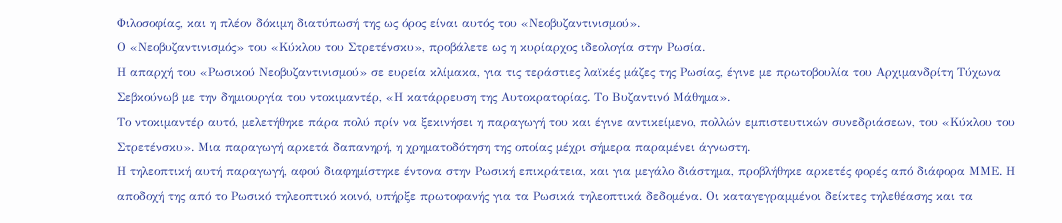Φιλοσοφίας, και η πλέον δόκιμη διατύπωσή της ως όρος είναι αυτός του «Νεοβυζαντινισμού».
Ο «Νεοβυζαντινισμός» του «Κύκλου του Στρετένσκυ», προβάλετε ως η κυρίαρχος ιδεολογία στην Ρωσία.
Η απαρχή του «Ρωσικού Νεοβυζαντινισμού» σε ευρεία κλίμακα, για τις τεράστιες λαϊκές μάζες της Ρωσίας, έγινε με πρωτοβουλία του Αρχιμανδρίτη Τύχωνα Σεβκούνωβ με την δημιουργία του ντοκιμαντέρ, «Η κατάρρευση της Αυτοκρατορίας. Το Βυζαντινό Μάθημα».
Το ντοκιμαντέρ αυτό, μελετήθηκε πάρα πολύ πρίν να ξεκινήσει η παραγωγή του και έγινε αντικείμενο, πολλών εμπιστευτικών συνεδριάσεων, του «Κύκλου του Στρετένσκυ». Μια παραγωγή αρκετά δαπανηρή, η χρηματοδότηση της οποίας μέχρι σήμερα παραμένει άγνωστη.
Η τηλεοπτική αυτή παραγωγή, αφού διαφημίστηκε έντονα στην Ρωσική επικράτεια, και για μεγάλο διάστημα, προβλήθηκε αρκετές φορές από διάφορα ΜΜΕ. Η αποδοχή της από το Ρωσικό τηλεοπτικό κοινό, υπήρξε πρωτοφανής για τα Ρωσικά τηλεοπτικά δεδομένα. Οι καταγεγραμμένοι δείκτες τηλεθέασης και τα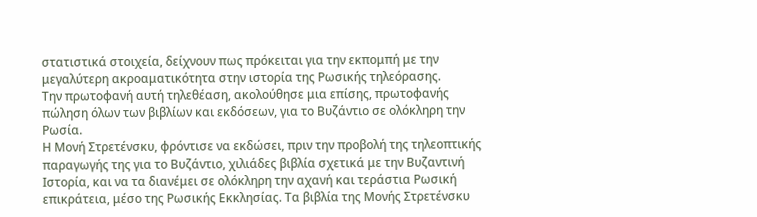στατιστικά στοιχεία, δείχνουν πως πρόκειται για την εκπομπή με την μεγαλύτερη ακροαματικότητα στην ιστορία της Ρωσικής τηλεόρασης.
Την πρωτοφανή αυτή τηλεθέαση, ακολούθησε μια επίσης, πρωτοφανής πώληση όλων των βιβλίων και εκδόσεων, για το Βυζάντιο σε ολόκληρη την Ρωσία.
Η Μονή Στρετένσκυ, φρόντισε να εκδώσει, πριν την προβολή της τηλεοπτικής παραγωγής της για το Βυζάντιο, χιλιάδες βιβλία σχετικά με την Βυζαντινή Ιστορία, και να τα διανέμει σε ολόκληρη την αχανή και τεράστια Ρωσική επικράτεια, μέσο της Ρωσικής Εκκλησίας. Τα βιβλία της Μονής Στρετένσκυ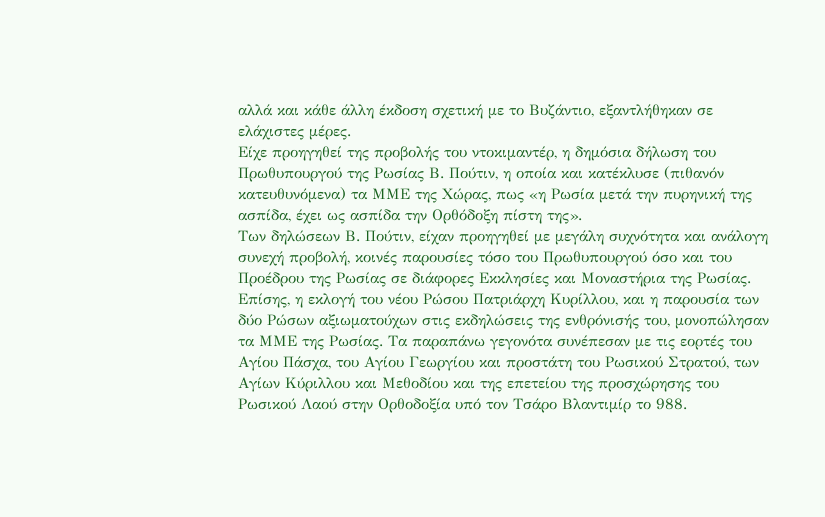αλλά και κάθε άλλη έκδοση σχετική με το Βυζάντιο, εξαντλήθηκαν σε ελάχιστες μέρες.
Είχε προηγηθεί της προβολής του ντοκιμαντέρ, η δημόσια δήλωση του Πρωθυπουργού της Ρωσίας Β. Πούτιν, η οποία και κατέκλυσε (πιθανόν κατευθυνόμενα) τα ΜΜΕ της Χώρας, πως «η Ρωσία μετά την πυρηνική της ασπίδα, έχει ως ασπίδα την Ορθόδοξη πίστη της».
Των δηλώσεων Β. Πούτιν, είχαν προηγηθεί με μεγάλη συχνότητα και ανάλογη συνεχή προβολή, κοινές παρουσίες τόσο του Πρωθυπουργού όσο και του Προέδρου της Ρωσίας σε διάφορες Εκκλησίες και Μοναστήρια της Ρωσίας. Επίσης, η εκλογή του νέου Ρώσου Πατριάρχη Κυρίλλου, και η παρουσία των δύο Ρώσων αξιωματούχων στις εκδηλώσεις της ενθρόνισής του, μονοπώλησαν τα ΜΜΕ της Ρωσίας. Τα παραπάνω γεγονότα συνέπεσαν με τις εορτές του Αγίου Πάσχα, του Αγίου Γεωργίου και προστάτη του Ρωσικού Στρατού, των Αγίων Κύριλλου και Μεθοδίου και της επετείου της προσχώρησης του Ρωσικού Λαού στην Ορθοδοξία υπό τον Τσάρο Βλαντιμίρ το 988.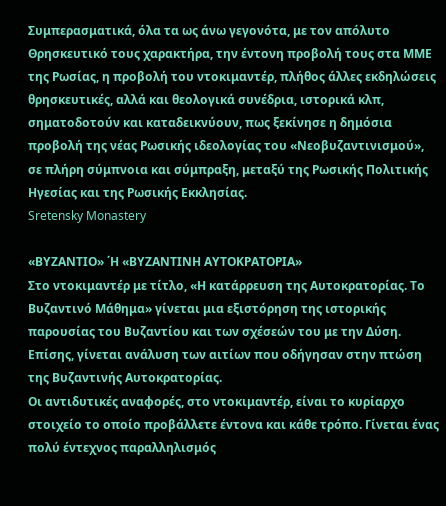Συμπερασματικά, όλα τα ως άνω γεγονότα, με τον απόλυτο Θρησκευτικό τους χαρακτήρα, την έντονη προβολή τους στα ΜΜΕ της Ρωσίας, η προβολή του ντοκιμαντέρ, πλήθος άλλες εκδηλώσεις θρησκευτικές, αλλά και θεολογικά συνέδρια, ιστορικά κλπ, σηματοδοτούν και καταδεικνύουν, πως ξεκίνησε η δημόσια προβολή της νέας Ρωσικής ιδεολογίας του «Νεοβυζαντινισμού», σε πλήρη σύμπνοια και σύμπραξη, μεταξύ της Ρωσικής Πολιτικής Ηγεσίας και της Ρωσικής Εκκλησίας.
Sretensky Monastery

«ΒΥΖΑΝΤΙΟ» ΄Η «ΒΥΖΑΝΤΙΝΗ ΑΥΤΟΚΡΑΤΟΡΙΑ»
Στο ντοκιμαντέρ με τίτλο, «Η κατάρρευση της Αυτοκρατορίας. Το Βυζαντινό Μάθημα» γίνεται μια εξιστόρηση της ιστορικής παρουσίας του Βυζαντίου και των σχέσεών του με την Δύση. Επίσης, γίνεται ανάλυση των αιτίων που οδήγησαν στην πτώση της Βυζαντινής Αυτοκρατορίας.
Οι αντιδυτικές αναφορές, στο ντοκιμαντέρ, είναι το κυρίαρχο στοιχείο το οποίο προβάλλετε έντονα και κάθε τρόπο. Γίνεται ένας πολύ έντεχνος παραλληλισμός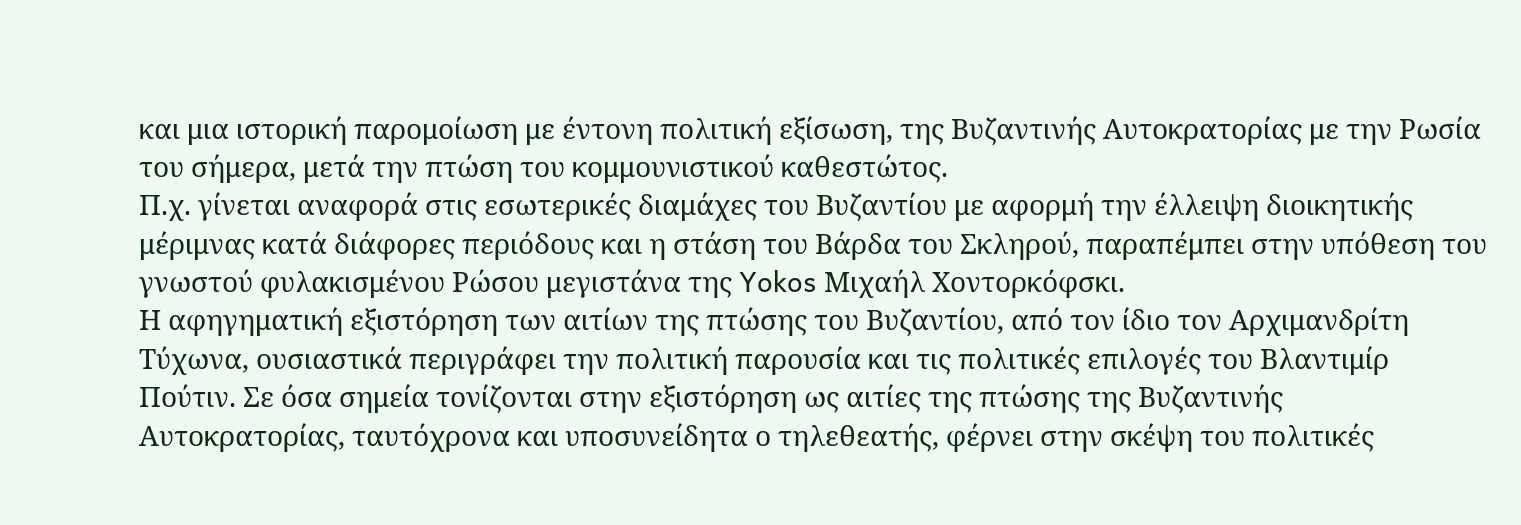και μια ιστορική παρομοίωση με έντονη πολιτική εξίσωση, της Βυζαντινής Αυτοκρατορίας με την Ρωσία του σήμερα, μετά την πτώση του κομμουνιστικού καθεστώτος.
Π.χ. γίνεται αναφορά στις εσωτερικές διαμάχες του Βυζαντίου με αφορμή την έλλειψη διοικητικής μέριμνας κατά διάφορες περιόδους και η στάση του Βάρδα του Σκληρού, παραπέμπει στην υπόθεση του γνωστού φυλακισμένου Ρώσου μεγιστάνα της Yokos Μιχαήλ Χοντορκόφσκι.
Η αφηγηματική εξιστόρηση των αιτίων της πτώσης του Βυζαντίου, από τον ίδιο τον Αρχιμανδρίτη Τύχωνα, ουσιαστικά περιγράφει την πολιτική παρουσία και τις πολιτικές επιλογές του Βλαντιμίρ Πούτιν. Σε όσα σημεία τονίζονται στην εξιστόρηση ως αιτίες της πτώσης της Βυζαντινής Αυτοκρατορίας, ταυτόχρονα και υποσυνείδητα ο τηλεθεατής, φέρνει στην σκέψη του πολιτικές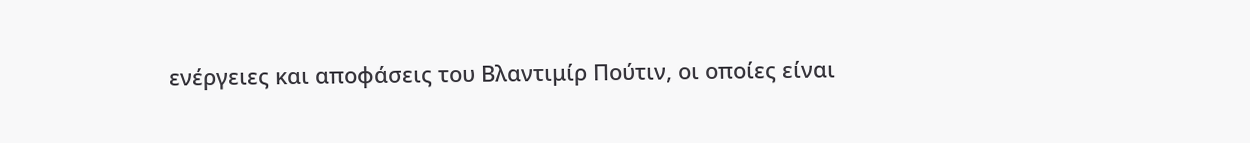ενέργειες και αποφάσεις του Βλαντιμίρ Πούτιν, οι οποίες είναι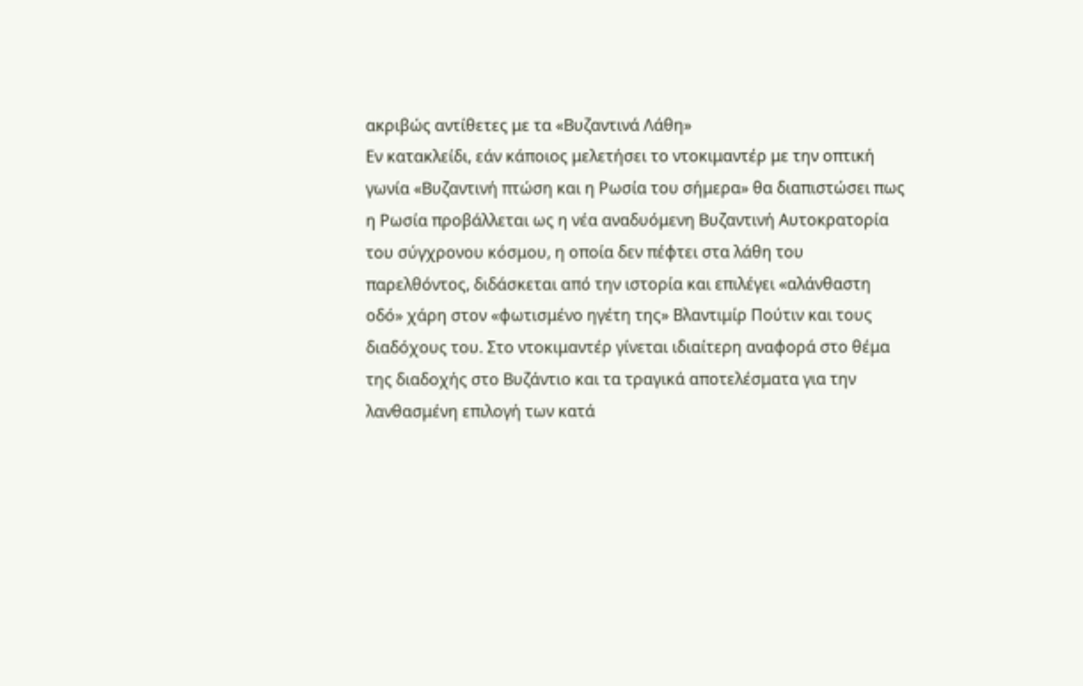ακριβώς αντίθετες με τα «Βυζαντινά Λάθη»
Εν κατακλείδι, εάν κάποιος μελετήσει το ντοκιμαντέρ με την οπτική γωνία «Βυζαντινή πτώση και η Ρωσία του σήμερα» θα διαπιστώσει πως η Ρωσία προβάλλεται ως η νέα αναδυόμενη Βυζαντινή Αυτοκρατορία του σύγχρονου κόσμου, η οποία δεν πέφτει στα λάθη του παρελθόντος, διδάσκεται από την ιστορία και επιλέγει «αλάνθαστη οδό» χάρη στον «φωτισμένο ηγέτη της» Βλαντιμίρ Πούτιν και τους διαδόχους του. Στο ντοκιμαντέρ γίνεται ιδιαίτερη αναφορά στο θέμα της διαδοχής στο Βυζάντιο και τα τραγικά αποτελέσματα για την λανθασμένη επιλογή των κατά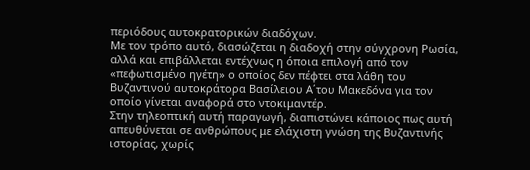περιόδους αυτοκρατορικών διαδόχων.
Με τον τρόπο αυτό, διασώζεται η διαδοχή στην σύγχρονη Ρωσία, αλλά και επιβάλλεται εντέχνως η όποια επιλογή από τον «πεφωτισμένο ηγέτη» ο οποίος δεν πέφτει στα λάθη του Βυζαντινού αυτοκράτορα Βασίλειου Α΄του Μακεδόνα για τον οποίο γίνεται αναφορά στο ντοκιμαντέρ.
Στην τηλεοπτική αυτή παραγωγή, διαπιστώνει κάποιος πως αυτή απευθύνεται σε ανθρώπους με ελάχιστη γνώση της Βυζαντινής ιστορίας, χωρίς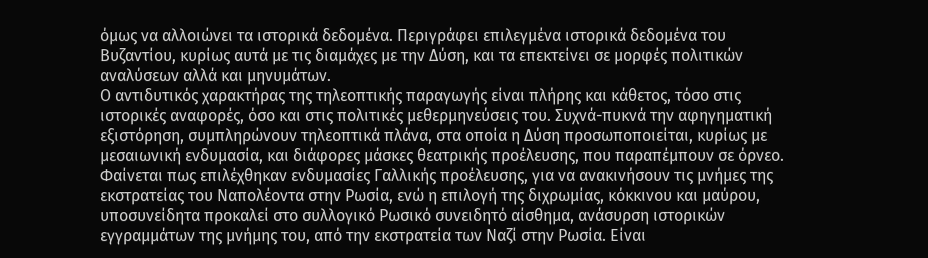όμως να αλλοιώνει τα ιστορικά δεδομένα. Περιγράφει επιλεγμένα ιστορικά δεδομένα του Βυζαντίου, κυρίως αυτά με τις διαμάχες με την Δύση, και τα επεκτείνει σε μορφές πολιτικών αναλύσεων αλλά και μηνυμάτων.
Ο αντιδυτικός χαρακτήρας της τηλεοπτικής παραγωγής είναι πλήρης και κάθετος, τόσο στις ιστορικές αναφορές, όσο και στις πολιτικές μεθερμηνεύσεις του. Συχνά-πυκνά την αφηγηματική εξιστόρηση, συμπληρώνουν τηλεοπτικά πλάνα, στα οποία η Δύση προσωποποιείται, κυρίως με μεσαιωνική ενδυμασία, και διάφορες μάσκες θεατρικής προέλευσης, που παραπέμπουν σε όρνεο.
Φαίνεται πως επιλέχθηκαν ενδυμασίες Γαλλικής προέλευσης, για να ανακινήσουν τις μνήμες της εκστρατείας του Ναπολέοντα στην Ρωσία, ενώ η επιλογή της διχρωμίας, κόκκινου και μαύρου, υποσυνείδητα προκαλεί στο συλλογικό Ρωσικό συνειδητό αίσθημα, ανάσυρση ιστορικών εγγραμμάτων της μνήμης του, από την εκστρατεία των Ναζί στην Ρωσία. Είναι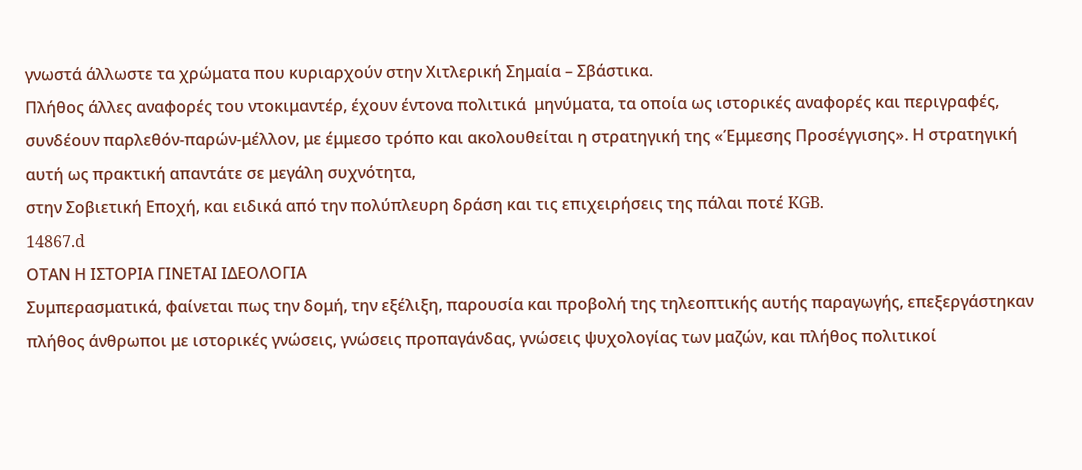γνωστά άλλωστε τα χρώματα που κυριαρχούν στην Χιτλερική Σημαία – Σβάστικα.
Πλήθος άλλες αναφορές του ντοκιμαντέρ, έχουν έντονα πολιτικά  μηνύματα, τα οποία ως ιστορικές αναφορές και περιγραφές, συνδέουν παρλεθόν-παρών-μέλλον, με έμμεσο τρόπο και ακολουθείται η στρατηγική της «Έμμεσης Προσέγγισης». Η στρατηγική αυτή ως πρακτική απαντάτε σε μεγάλη συχνότητα,
στην Σοβιετική Εποχή, και ειδικά από την πολύπλευρη δράση και τις επιχειρήσεις της πάλαι ποτέ KGB.
14867.d
ΟΤΑΝ Η ΙΣΤΟΡΙΑ ΓΙΝΕΤΑΙ ΙΔΕΟΛΟΓΙΑ
Συμπερασματικά, φαίνεται πως την δομή, την εξέλιξη, παρουσία και προβολή της τηλεοπτικής αυτής παραγωγής, επεξεργάστηκαν πλήθος άνθρωποι με ιστορικές γνώσεις, γνώσεις προπαγάνδας, γνώσεις ψυχολογίας των μαζών, και πλήθος πολιτικοί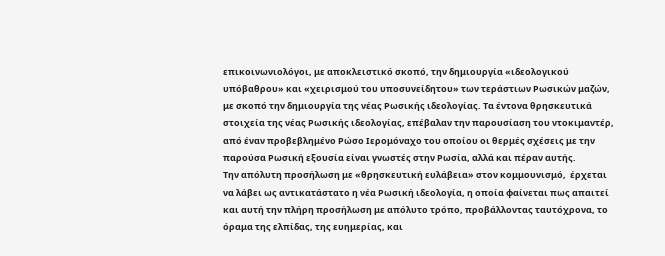επικοινωνιολόγοι, με αποκλειστικό σκοπό, την δημιουργία «ιδεολογικού υπόβαθρου» και «χειρισμού του υποσυνείδητου» των τεράστιων Ρωσικών μαζών, με σκοπό την δημιουργία της νέας Ρωσικής ιδεολογίας. Τα έντονα θρησκευτικά στοιχεία της νέας Ρωσικής ιδεολογίας, επέβαλαν την παρουσίαση του ντοκιμαντέρ, από έναν προβεβλημένο Ρώσο Ιερομόναχο του οποίου οι θερμές σχέσεις με την παρούσα Ρωσική εξουσία είναι γνωστές στην Ρωσία, αλλά και πέραν αυτής.
Την απόλυτη προσήλωση με «θρησκευτική ευλάβεια» στον κομμουνισμό,  έρχεται να λάβει ως αντικατάστατο η νέα Ρωσική ιδεολογία, η οποία φαίνεται πως απαιτεί και αυτή την πλήρη προσήλωση με απόλυτο τρόπο, προβάλλοντας ταυτόχρονα, το όραμα της ελπίδας, της ευημερίας, και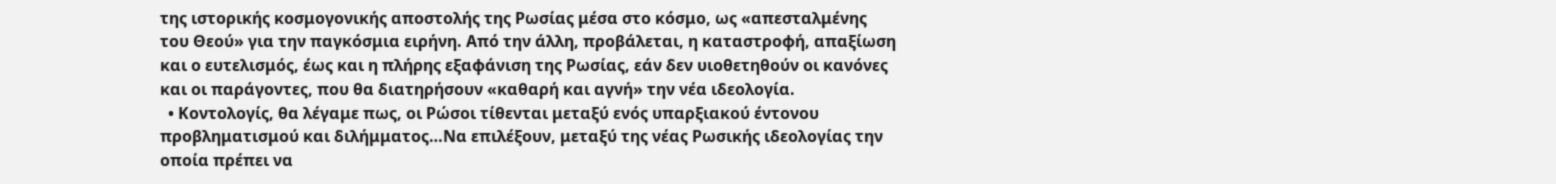της ιστορικής κοσμογονικής αποστολής της Ρωσίας μέσα στο κόσμο, ως «απεσταλμένης του Θεού» για την παγκόσμια ειρήνη. Από την άλλη, προβάλεται, η καταστροφή, απαξίωση και ο ευτελισμός, έως και η πλήρης εξαφάνιση της Ρωσίας, εάν δεν υιοθετηθούν οι κανόνες και οι παράγοντες, που θα διατηρήσουν «καθαρή και αγνή» την νέα ιδεολογία.
  • Κοντολογίς, θα λέγαμε πως, οι Ρώσοι τίθενται μεταξύ ενός υπαρξιακού έντονου προβληματισμού και διλήμματος…Να επιλέξουν, μεταξύ της νέας Ρωσικής ιδεολογίας την οποία πρέπει να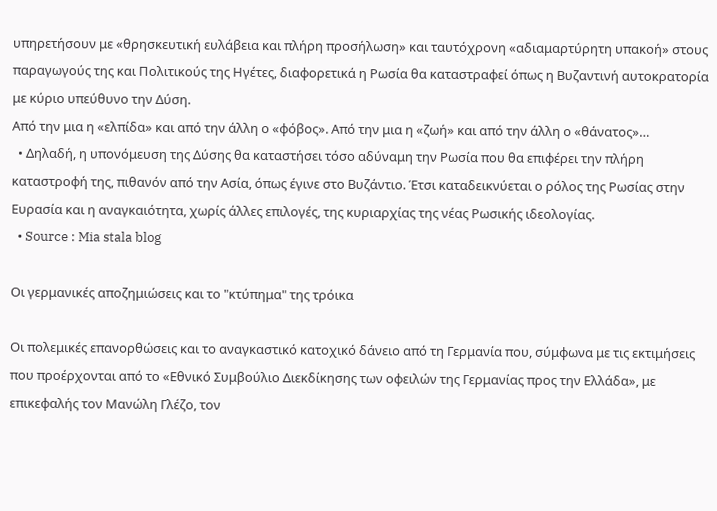υπηρετήσουν με «θρησκευτική ευλάβεια και πλήρη προσήλωση» και ταυτόχρονη «αδιαμαρτύρητη υπακοή» στους παραγωγούς της και Πολιτικούς της Ηγέτες, διαφορετικά η Ρωσία θα καταστραφεί όπως η Βυζαντινή αυτοκρατορία με κύριο υπεύθυνο την Δύση.
Από την μια η «ελπίδα» και από την άλλη ο «φόβος». Από την μια η «ζωή» και από την άλλη ο «θάνατος»…
  • Δηλαδή, η υπονόμευση της Δύσης θα καταστήσει τόσο αδύναμη την Ρωσία που θα επιφέρει την πλήρη καταστροφή της, πιθανόν από την Ασία, όπως έγινε στο Βυζάντιο. Έτσι καταδεικνύεται ο ρόλος της Ρωσίας στην Ευρασία και η αναγκαιότητα, χωρίς άλλες επιλογές, της κυριαρχίας της νέας Ρωσικής ιδεολογίας.
  • Source : Mia stala blog

Οι γερμανικές αποζημιώσεις και το "κτύπημα" της τρόικα

Οι πολεμικές επανορθώσεις και το αναγκαστικό κατοχικό δάνειο από τη Γερμανία που, σύμφωνα με τις εκτιμήσεις που προέρχονται από το «Εθνικό Συμβούλιο Διεκδίκησης των οφειλών της Γερμανίας προς την Ελλάδα», με επικεφαλής τον Μανώλη Γλέζο, τον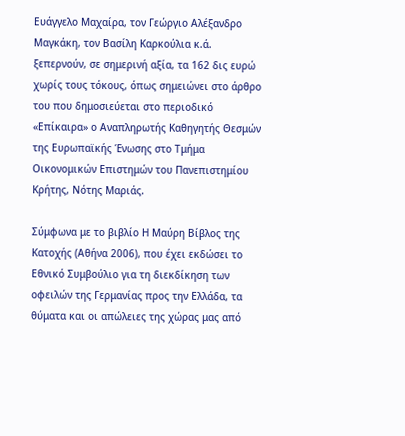Ευάγγελο Μαχαίρα, τον Γεώργιο Αλέξανδρο Μαγκάκη, τον Βασίλη Καρκούλια κ.ά. ξεπερνούν, σε σημερινή αξία, τα 162 δις ευρώ χωρίς τους τόκους, όπως σημειώνει στο άρθρο του που δημοσιεύεται στο περιοδικό «Επίκαιρα» ο Αναπληρωτής Καθηγητής Θεσμών της Ευρωπαϊκής Ένωσης στο Τμήμα Οικονομικών Επιστημών του Πανεπιστημίου Κρήτης, Νότης Μαριάς.

Σύμφωνα με το βιβλίο Η Μαύρη Βίβλος της Κατοχής (Αθήνα 2006), που έχει εκδώσει το Εθνικό Συμβούλιο για τη διεκδίκηση των οφειλών της Γερμανίας προς την Ελλάδα, τα θύματα και οι απώλειες της χώρας μας από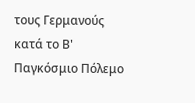τους Γερμανούς κατά το Β' Παγκόσμιο Πόλεμο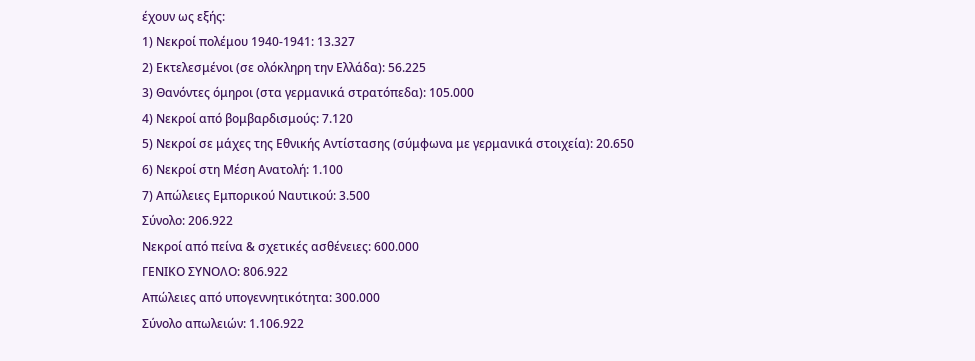έχουν ως εξής:
1) Νεκροί πολέμου 1940-1941: 13.327
2) Εκτελεσμένοι (σε ολόκληρη την Ελλάδα): 56.225
3) Θανόντες όμηροι (στα γερμανικά στρατόπεδα): 105.000
4) Νεκροί από βομβαρδισμούς: 7.120
5) Νεκροί σε μάχες της Εθνικής Αντίστασης (σύμφωνα με γερμανικά στοιχεία): 20.650
6) Νεκροί στη Μέση Ανατολή: 1.100
7) Απώλειες Εμπορικού Ναυτικού: 3.500
Σύνολο: 206.922
Νεκροί από πείνα & σχετικές ασθένειες: 600.000
ΓΕΝΙΚΟ ΣΥΝΟΛΟ: 806.922
Απώλειες από υπογεννητικότητα: 300.000
Σύνολο απωλειών: 1.106.922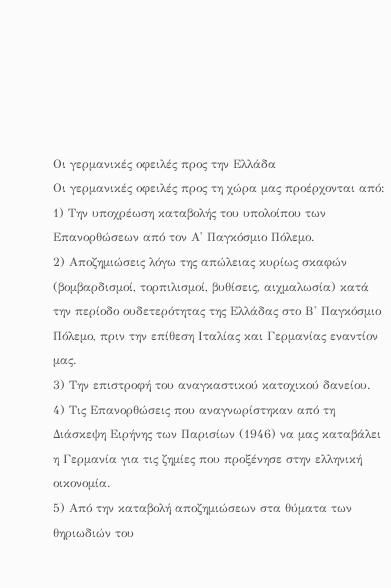Οι γερμανικές οφειλές προς την Ελλάδα
Οι γερμανικές οφειλές προς τη χώρα μας προέρχονται από:
1) Την υποχρέωση καταβολής του υπολοίπου των Επανορθώσεων από τον Α' Παγκόσμιο Πόλεμο.
2) Αποζημιώσεις λόγω της απώλειας κυρίως σκαφών (βομβαρδισμοί, τορπιλισμοί, βυθίσεις, αιχμαλωσία) κατά την περίοδο ουδετερότητας της Ελλάδας στο Β' Παγκόσμιο Πόλεμο, πριν την επίθεση Ιταλίας και Γερμανίας εναντίον μας.
3) Την επιστροφή του αναγκαστικού κατοχικού δανείου.
4) Τις Επανορθώσεις που αναγνωρίστηκαν από τη Διάσκεψη Ειρήνης των Παρισίων (1946) να μας καταβάλει η Γερμανία για τις ζημίες που προξένησε στην ελληνική οικονομία.
5) Από την καταβολή αποζημιώσεων στα θύματα των θηριωδιών του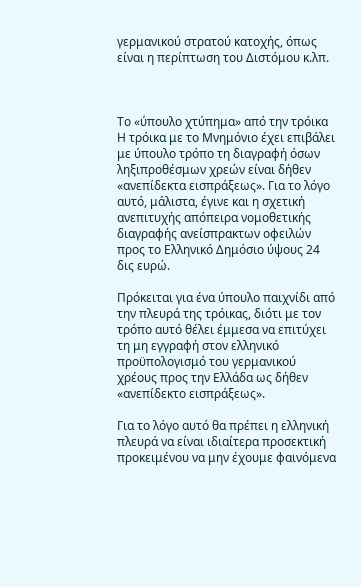γερμανικού στρατού κατοχής, όπως είναι η περίπτωση του Διστόμου κ.λπ.



Το «ύπουλο χτύπημα» από την τρόικα
Η τρόικα με το Μνημόνιο έχει επιβάλει με ύπουλο τρόπο τη διαγραφή όσων ληξιπροθέσμων χρεών είναι δήθεν «ανεπίδεκτα εισπράξεως». Για το λόγο αυτό, μάλιστα, έγινε και η σχετική ανεπιτυχής απόπειρα νομοθετικής διαγραφής ανείσπρακτων οφειλών προς το Ελληνικό Δημόσιο ύψους 24 δις ευρώ.

Πρόκειται για ένα ύπουλο παιχνίδι από την πλευρά της τρόικας, διότι με τον τρόπο αυτό θέλει έμμεσα να επιτύχει τη μη εγγραφή στον ελληνικό προϋπολογισμό του γερμανικού χρέους προς την Ελλάδα ως δήθεν «ανεπίδεκτο εισπράξεως».

Για το λόγο αυτό θα πρέπει η ελληνική πλευρά να είναι ιδιαίτερα προσεκτική προκειμένου να μην έχουμε φαινόμενα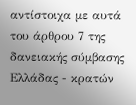αντίστοιχα με αυτά του άρθρου 7 της δανειακής σύμβασης Ελλάδας - κρατών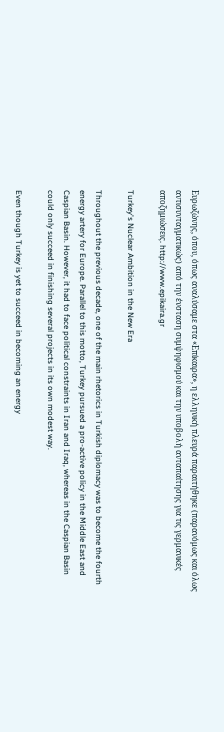Ευρωζώνης, όπου, όπως αναλύσαμε στα «Επίκαιρα», η ελληνική πλευρά παραιτήθηκε (παρανόμως και όλως αντισυνταγματικώς) από την ένσταση συμψηφισμού και την υποβολή ανταπαίτησης για τις γερμανικές αποζημιώσεις. http://www.epikaira.gr

Turkey's Nuclear Ambition in the New Era

Throughout the previous decade, one of the main rhetorics in Turkish diplomacy was to become the fourth energy artery for Europe. Parallel to this motto, Turkey pursued a pro-active policy in the Middle East and Caspian Basin. However, it had to face political constraints in Iran and Iraq, whereas in the Caspian Basin could only succeed in finishing several projects in its own modest way.

Even though Turkey is yet to succeed in becoming an energy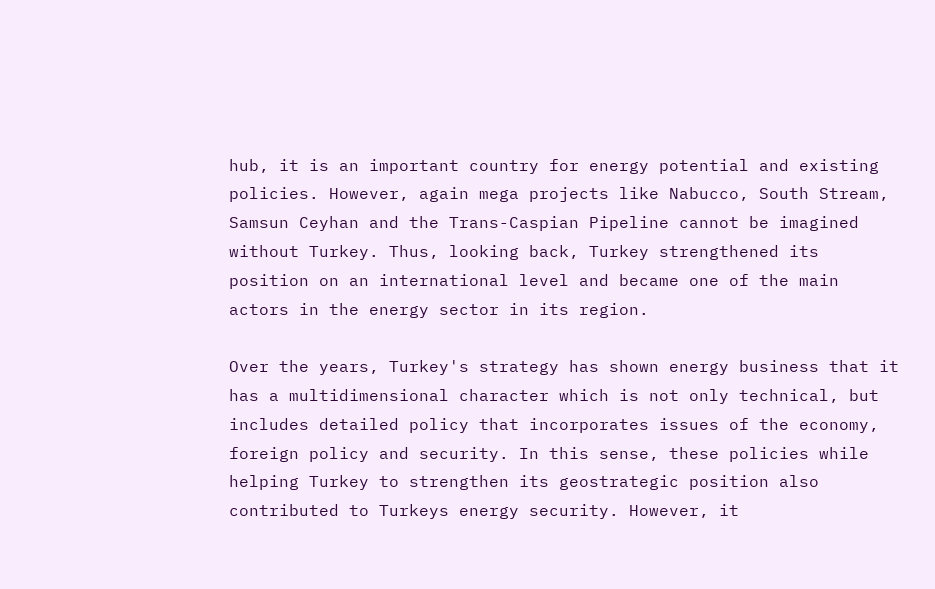hub, it is an important country for energy potential and existing policies. However, again mega projects like Nabucco, South Stream, Samsun Ceyhan and the Trans-Caspian Pipeline cannot be imagined without Turkey. Thus, looking back, Turkey strengthened its position on an international level and became one of the main actors in the energy sector in its region.

Over the years, Turkey's strategy has shown energy business that it has a multidimensional character which is not only technical, but includes detailed policy that incorporates issues of the economy, foreign policy and security. In this sense, these policies while helping Turkey to strengthen its geostrategic position also contributed to Turkeys energy security. However, it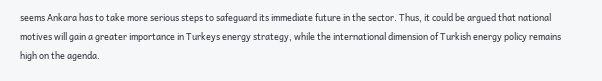seems Ankara has to take more serious steps to safeguard its immediate future in the sector. Thus, it could be argued that national motives will gain a greater importance in Turkeys energy strategy, while the international dimension of Turkish energy policy remains high on the agenda.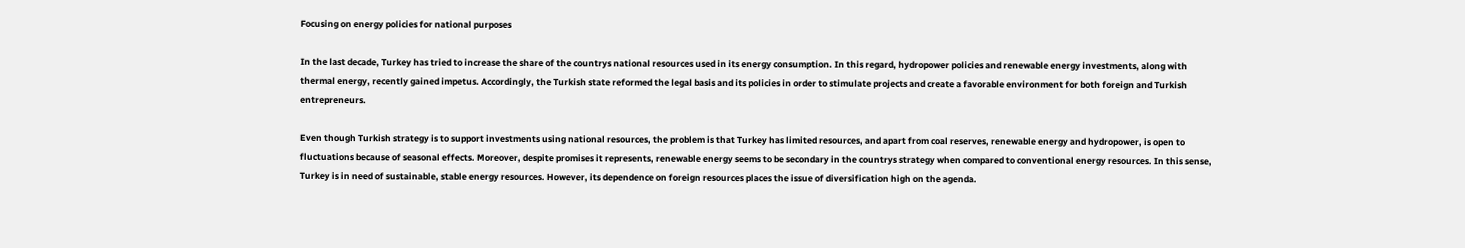Focusing on energy policies for national purposes

In the last decade, Turkey has tried to increase the share of the countrys national resources used in its energy consumption. In this regard, hydropower policies and renewable energy investments, along with thermal energy, recently gained impetus. Accordingly, the Turkish state reformed the legal basis and its policies in order to stimulate projects and create a favorable environment for both foreign and Turkish entrepreneurs.

Even though Turkish strategy is to support investments using national resources, the problem is that Turkey has limited resources, and apart from coal reserves, renewable energy and hydropower, is open to fluctuations because of seasonal effects. Moreover, despite promises it represents, renewable energy seems to be secondary in the countrys strategy when compared to conventional energy resources. In this sense, Turkey is in need of sustainable, stable energy resources. However, its dependence on foreign resources places the issue of diversification high on the agenda.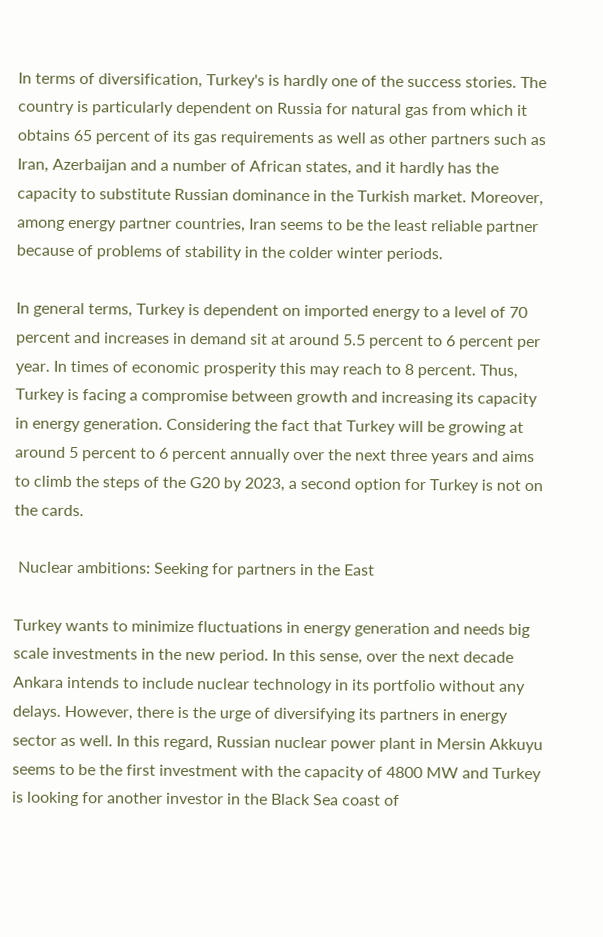In terms of diversification, Turkey's is hardly one of the success stories. The country is particularly dependent on Russia for natural gas from which it obtains 65 percent of its gas requirements as well as other partners such as Iran, Azerbaijan and a number of African states, and it hardly has the capacity to substitute Russian dominance in the Turkish market. Moreover, among energy partner countries, Iran seems to be the least reliable partner because of problems of stability in the colder winter periods.

In general terms, Turkey is dependent on imported energy to a level of 70 percent and increases in demand sit at around 5.5 percent to 6 percent per year. In times of economic prosperity this may reach to 8 percent. Thus, Turkey is facing a compromise between growth and increasing its capacity in energy generation. Considering the fact that Turkey will be growing at around 5 percent to 6 percent annually over the next three years and aims to climb the steps of the G20 by 2023, a second option for Turkey is not on the cards.

 Nuclear ambitions: Seeking for partners in the East

Turkey wants to minimize fluctuations in energy generation and needs big scale investments in the new period. In this sense, over the next decade Ankara intends to include nuclear technology in its portfolio without any delays. However, there is the urge of diversifying its partners in energy sector as well. In this regard, Russian nuclear power plant in Mersin Akkuyu seems to be the first investment with the capacity of 4800 MW and Turkey is looking for another investor in the Black Sea coast of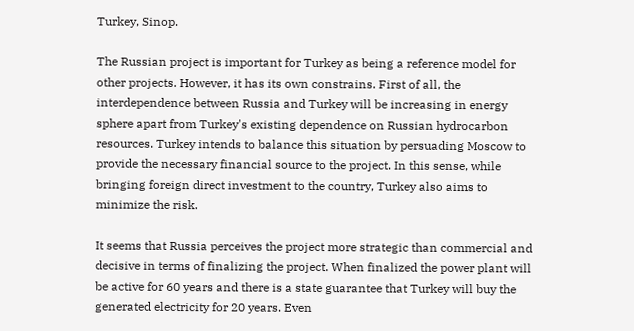Turkey, Sinop.

The Russian project is important for Turkey as being a reference model for other projects. However, it has its own constrains. First of all, the interdependence between Russia and Turkey will be increasing in energy sphere apart from Turkey's existing dependence on Russian hydrocarbon resources. Turkey intends to balance this situation by persuading Moscow to provide the necessary financial source to the project. In this sense, while bringing foreign direct investment to the country, Turkey also aims to minimize the risk.

It seems that Russia perceives the project more strategic than commercial and decisive in terms of finalizing the project. When finalized the power plant will be active for 60 years and there is a state guarantee that Turkey will buy the generated electricity for 20 years. Even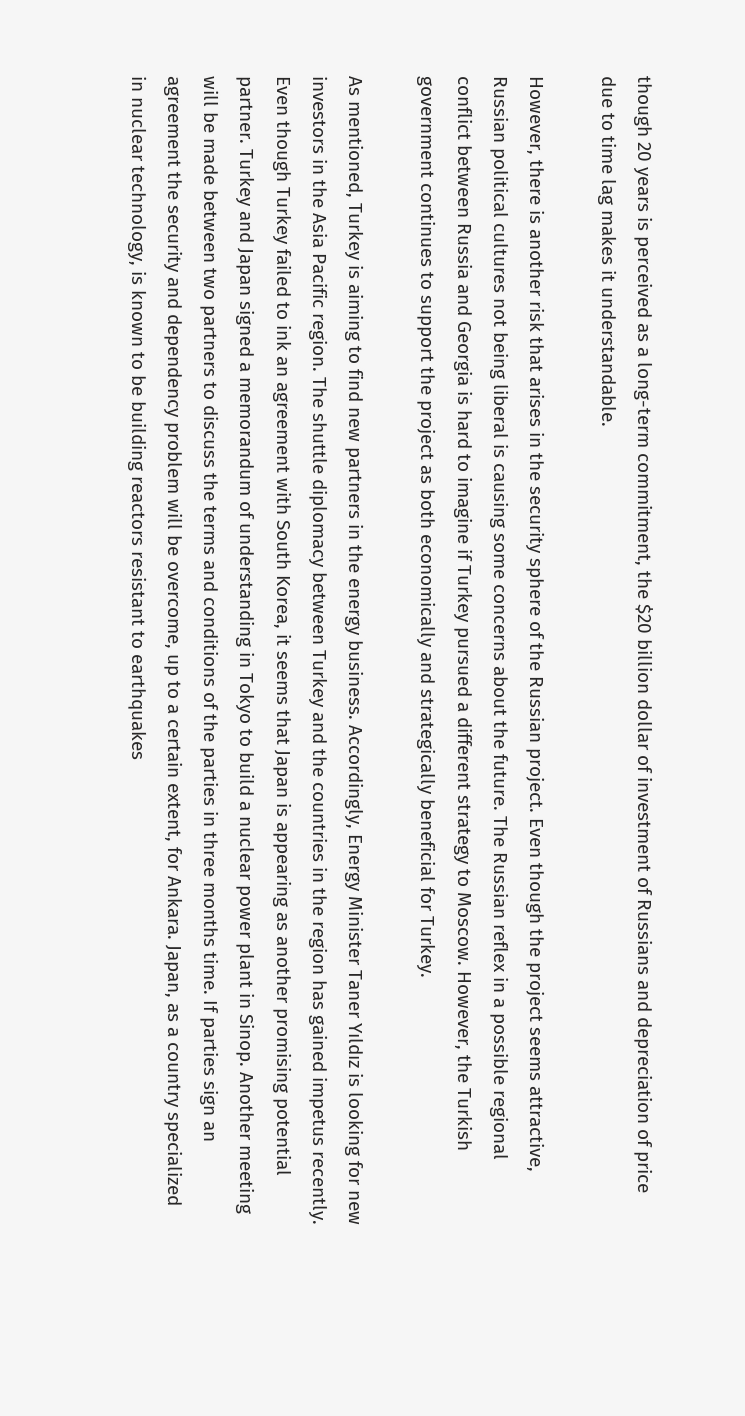though 20 years is perceived as a long-term commitment, the $20 billion dollar of investment of Russians and depreciation of price due to time lag makes it understandable.

However, there is another risk that arises in the security sphere of the Russian project. Even though the project seems attractive, Russian political cultures not being liberal is causing some concerns about the future. The Russian reflex in a possible regional conflict between Russia and Georgia is hard to imagine if Turkey pursued a different strategy to Moscow. However, the Turkish government continues to support the project as both economically and strategically beneficial for Turkey.

As mentioned, Turkey is aiming to find new partners in the energy business. Accordingly, Energy Minister Taner Yıldız is looking for new investors in the Asia Pacific region. The shuttle diplomacy between Turkey and the countries in the region has gained impetus recently. Even though Turkey failed to ink an agreement with South Korea, it seems that Japan is appearing as another promising potential partner. Turkey and Japan signed a memorandum of understanding in Tokyo to build a nuclear power plant in Sinop. Another meeting will be made between two partners to discuss the terms and conditions of the parties in three months time. If parties sign an agreement the security and dependency problem will be overcome, up to a certain extent, for Ankara. Japan, as a country specialized in nuclear technology, is known to be building reactors resistant to earthquakes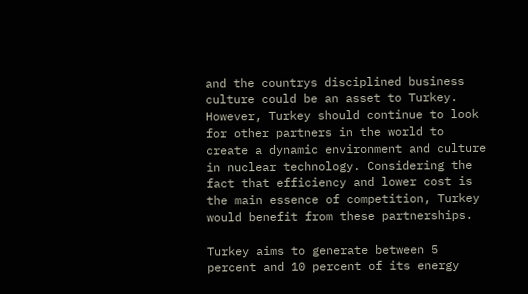and the countrys disciplined business culture could be an asset to Turkey. However, Turkey should continue to look for other partners in the world to create a dynamic environment and culture in nuclear technology. Considering the fact that efficiency and lower cost is the main essence of competition, Turkey would benefit from these partnerships.

Turkey aims to generate between 5 percent and 10 percent of its energy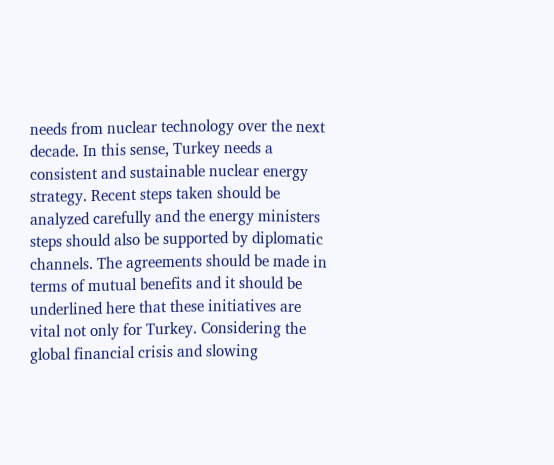needs from nuclear technology over the next decade. In this sense, Turkey needs a consistent and sustainable nuclear energy strategy. Recent steps taken should be analyzed carefully and the energy ministers steps should also be supported by diplomatic channels. The agreements should be made in terms of mutual benefits and it should be underlined here that these initiatives are vital not only for Turkey. Considering the global financial crisis and slowing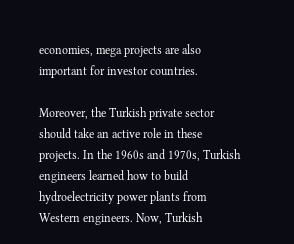economies, mega projects are also important for investor countries.

Moreover, the Turkish private sector should take an active role in these projects. In the 1960s and 1970s, Turkish engineers learned how to build hydroelectricity power plants from Western engineers. Now, Turkish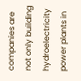companies are not only building hydroelectricity power plants in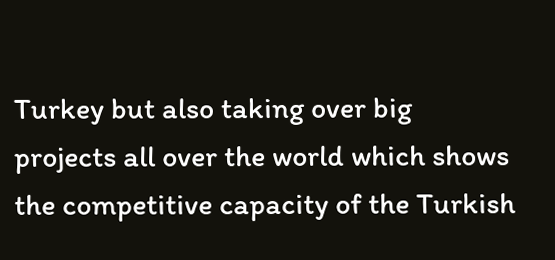Turkey but also taking over big projects all over the world which shows the competitive capacity of the Turkish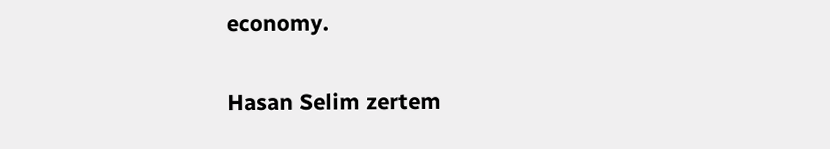economy.

Hasan Selim zertem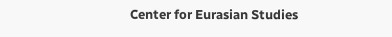Center for Eurasian Studies